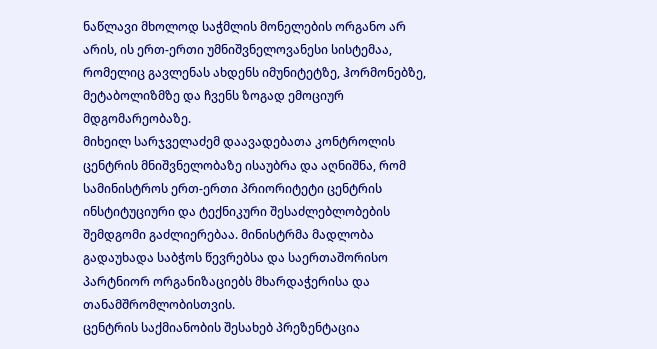ნაწლავი მხოლოდ საჭმლის მონელების ორგანო არ არის, ის ერთ-ერთი უმნიშვნელოვანესი სისტემაა, რომელიც გავლენას ახდენს იმუნიტეტზე, ჰორმონებზე, მეტაბოლიზმზე და ჩვენს ზოგად ემოციურ მდგომარეობაზე.
მიხეილ სარჯველაძემ დაავადებათა კონტროლის ცენტრის მნიშვნელობაზე ისაუბრა და აღნიშნა, რომ სამინისტროს ერთ-ერთი პრიორიტეტი ცენტრის ინსტიტუციური და ტექნიკური შესაძლებლობების შემდგომი გაძლიერებაა. მინისტრმა მადლობა გადაუხადა საბჭოს წევრებსა და საერთაშორისო პარტნიორ ორგანიზაციებს მხარდაჭერისა და თანამშრომლობისთვის.
ცენტრის საქმიანობის შესახებ პრეზენტაცია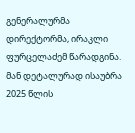გენერალურმა დირექტორმა, ირაკლი ფურცელაძემ წარადგინა. მან დეტალურად ისაუბრა 2025 წლის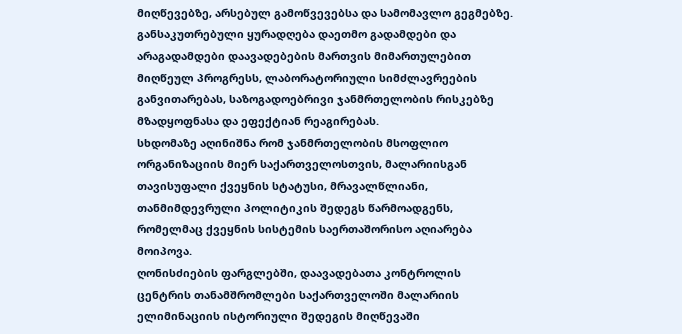მიღწევებზე, არსებულ გამოწვევებსა და სამომავლო გეგმებზე. განსაკუთრებული ყურადღება დაეთმო გადამდები და არაგადამდები დაავადებების მართვის მიმართულებით მიღწეულ პროგრესს, ლაბორატორიული სიმძლავრეების განვითარებას, საზოგადოებრივი ჯანმრთელობის რისკებზე მზადყოფნასა და ეფექტიან რეაგირებას.
სხდომაზე აღინიშნა რომ ჯანმრთელობის მსოფლიო ორგანიზაციის მიერ საქართველოსთვის, მალარიისგან თავისუფალი ქვეყნის სტატუსი, მრავალწლიანი, თანმიმდევრული პოლიტიკის შედეგს წარმოადგენს, რომელმაც ქვეყნის სისტემის საერთაშორისო აღიარება მოიპოვა.
ღონისძიების ფარგლებში, დაავადებათა კონტროლის ცენტრის თანამშრომლები საქართველოში მალარიის ელიმინაციის ისტორიული შედეგის მიღწევაში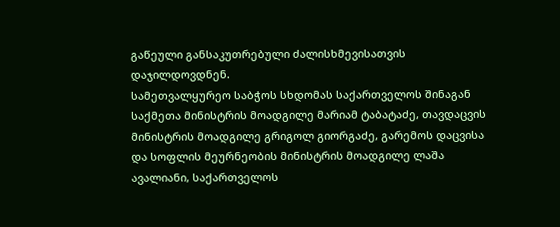გაწეული განსაკუთრებული ძალისხმევისათვის დაჯილდოვდნენ.
სამეთვალყურეო საბჭოს სხდომას საქართველოს შინაგან საქმეთა მინისტრის მოადგილე მარიამ ტაბატაძე, თავდაცვის მინისტრის მოადგილე გრიგოლ გიორგაძე, გარემოს დაცვისა და სოფლის მეურნეობის მინისტრის მოადგილე ლაშა ავალიანი, საქართველოს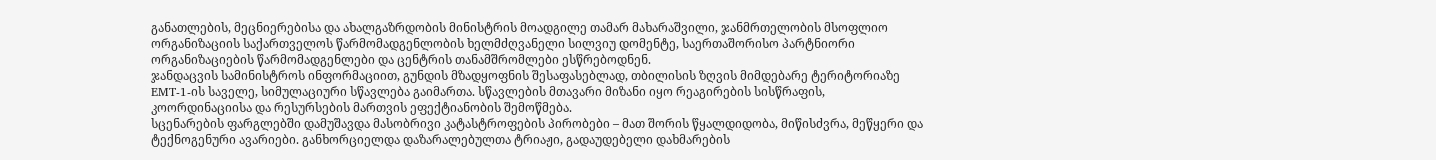განათლების, მეცნიერებისა და ახალგაზრდობის მინისტრის მოადგილე თამარ მახარაშვილი, ჯანმრთელობის მსოფლიო ორგანიზაციის საქართველოს წარმომადგენლობის ხელმძღვანელი სილვიუ დომენტე, საერთაშორისო პარტნიორი ორგანიზაციების წარმომადგენლები და ცენტრის თანამშრომლები ესწრებოდნენ.
ჯანდაცვის სამინისტროს ინფორმაციით, გუნდის მზადყოფნის შესაფასებლად, თბილისის ზღვის მიმდებარე ტერიტორიაზე EMT-1-ის საველე, სიმულაციური სწავლება გაიმართა. სწავლების მთავარი მიზანი იყო რეაგირების სისწრაფის, კოორდინაციისა და რესურსების მართვის ეფექტიანობის შემოწმება.
სცენარების ფარგლებში დამუშავდა მასობრივი კატასტროფების პირობები – მათ შორის წყალდიდობა, მიწისძვრა, მეწყერი და ტექნოგენური ავარიები. განხორციელდა დაზარალებულთა ტრიაჟი, გადაუდებელი დახმარების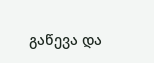გაწევა და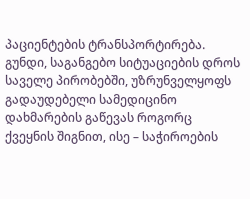პაციენტების ტრანსპორტირება.
გუნდი, საგანგებო სიტუაციების დროს საველე პირობებში, უზრუნველყოფს გადაუდებელი სამედიცინო დახმარების გაწევას როგორც ქვეყნის შიგნით, ისე – საჭიროების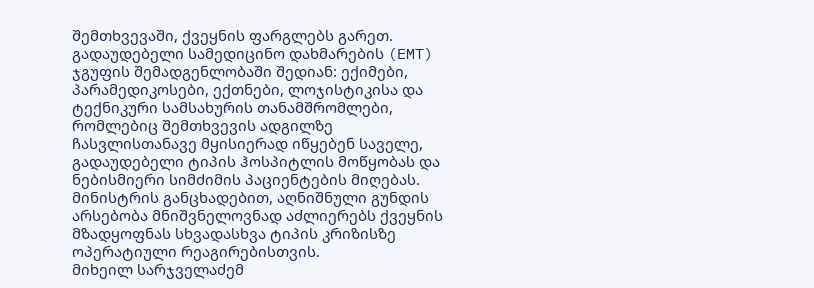შემთხვევაში, ქვეყნის ფარგლებს გარეთ.
გადაუდებელი სამედიცინო დახმარების (EMT) ჯგუფის შემადგენლობაში შედიან: ექიმები, პარამედიკოსები, ექთნები, ლოჯისტიკისა და ტექნიკური სამსახურის თანამშრომლები, რომლებიც შემთხვევის ადგილზე ჩასვლისთანავე მყისიერად იწყებენ საველე, გადაუდებელი ტიპის ჰოსპიტლის მოწყობას და ნებისმიერი სიმძიმის პაციენტების მიღებას.
მინისტრის განცხადებით, აღნიშნული გუნდის არსებობა მნიშვნელოვნად აძლიერებს ქვეყნის მზადყოფნას სხვადასხვა ტიპის კრიზისზე ოპერატიული რეაგირებისთვის.
მიხეილ სარჯველაძემ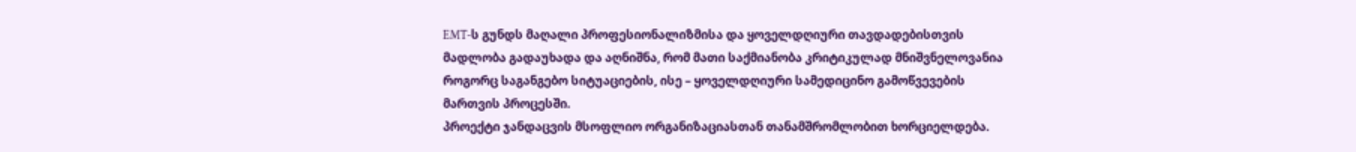EMT-ს გუნდს მაღალი პროფესიონალიზმისა და ყოველდღიური თავდადებისთვის მადლობა გადაუხადა და აღნიშნა, რომ მათი საქმიანობა კრიტიკულად მნიშვნელოვანია როგორც საგანგებო სიტუაციების, ისე – ყოველდღიური სამედიცინო გამოწვევების მართვის პროცესში.
პროექტი ჯანდაცვის მსოფლიო ორგანიზაციასთან თანამშრომლობით ხორციელდება.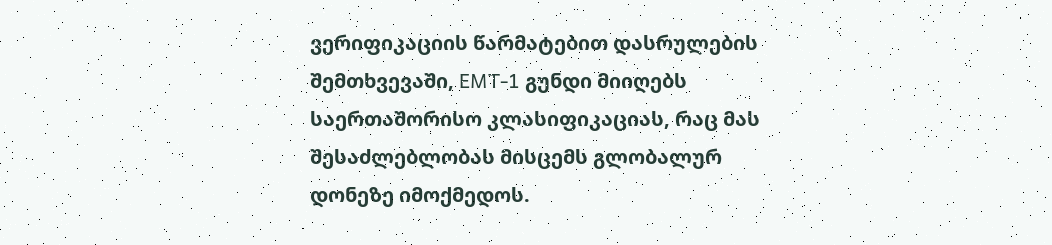ვერიფიკაციის წარმატებით დასრულების შემთხვევაში, EMT-1 გუნდი მიიღებს საერთაშორისო კლასიფიკაციას, რაც მას შესაძლებლობას მისცემს გლობალურ დონეზე იმოქმედოს.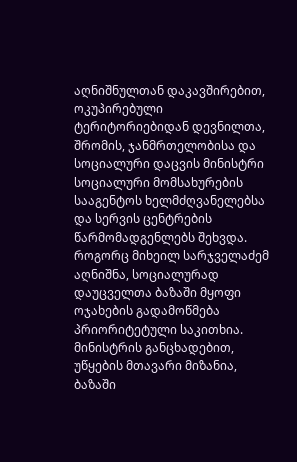აღნიშნულთან დაკავშირებით, ოკუპირებული ტერიტორიებიდან დევნილთა, შრომის, ჯანმრთელობისა და სოციალური დაცვის მინისტრი სოციალური მომსახურების სააგენტოს ხელმძღვანელებსა და სერვის ცენტრების წარმომადგენლებს შეხვდა.
როგორც მიხეილ სარჯველაძემ აღნიშნა, სოციალურად დაუცველთა ბაზაში მყოფი ოჯახების გადამოწმება პრიორიტეტული საკითხია. მინისტრის განცხადებით, უწყების მთავარი მიზანია, ბაზაში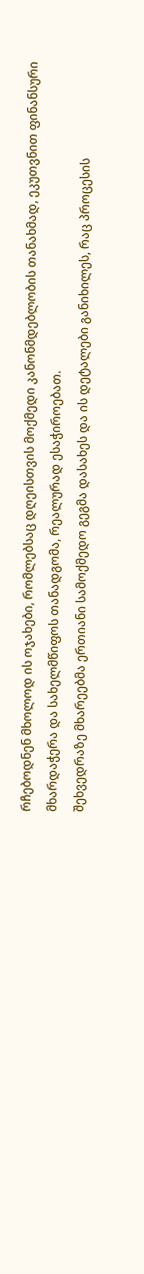რჩებოდნენ მხოლოდ ის ოჯახები, რომლებსაც დღეისთვის მოქმედი კანონმდებლობის თანახმად, ეკუთვნით ფინანსური მხარდაჭერა და სახელმწიფოს თანადგომა, რეალურად ესაჭიროებათ.
შეხვედრაზე მხარეებმა ერთიანი სამოქმედო გეგმა დასახეს და ის დეტალები განიხილეს, რაც პროცესის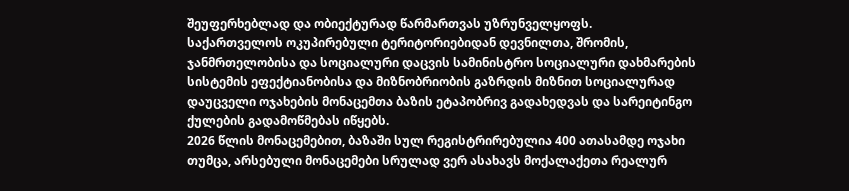შეუფერხებლად და ობიექტურად წარმართვას უზრუნველყოფს.
საქართველოს ოკუპირებული ტერიტორიებიდან დევნილთა, შრომის, ჯანმრთელობისა და სოციალური დაცვის სამინისტრო სოციალური დახმარების სისტემის ეფექტიანობისა და მიზნობრიობის გაზრდის მიზნით სოციალურად დაუცველი ოჯახების მონაცემთა ბაზის ეტაპობრივ გადახედვას და სარეიტინგო ქულების გადამოწმებას იწყებს.
2026 წლის მონაცემებით, ბაზაში სულ რეგისტრირებულია 400 ათასამდე ოჯახი თუმცა, არსებული მონაცემები სრულად ვერ ასახავს მოქალაქეთა რეალურ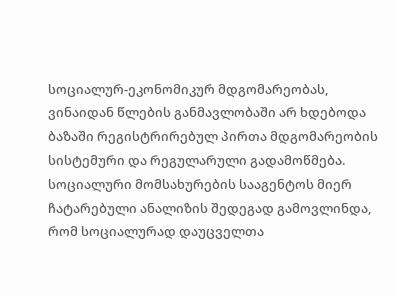სოციალურ-ეკონომიკურ მდგომარეობას, ვინაიდან წლების განმავლობაში არ ხდებოდა ბაზაში რეგისტრირებულ პირთა მდგომარეობის სისტემური და რეგულარული გადამოწმება.
სოციალური მომსახურების სააგენტოს მიერ ჩატარებული ანალიზის შედეგად გამოვლინდა, რომ სოციალურად დაუცველთა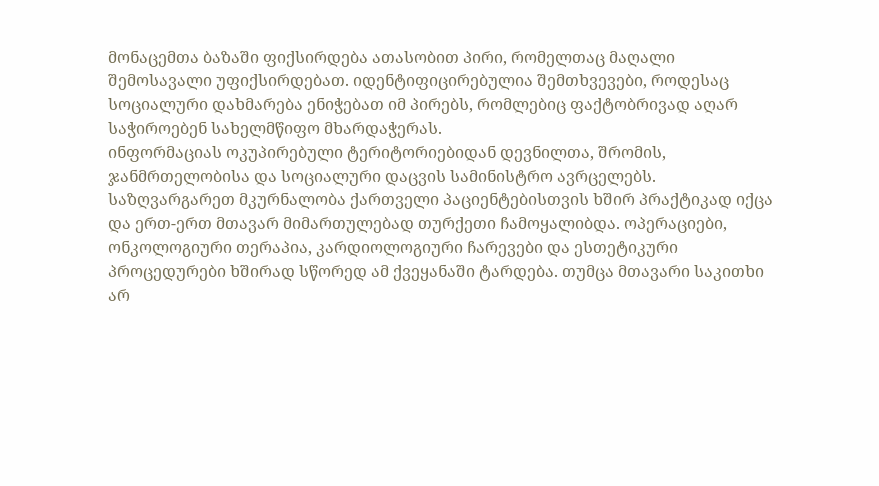მონაცემთა ბაზაში ფიქსირდება ათასობით პირი, რომელთაც მაღალი შემოსავალი უფიქსირდებათ. იდენტიფიცირებულია შემთხვევები, როდესაც სოციალური დახმარება ენიჭებათ იმ პირებს, რომლებიც ფაქტობრივად აღარ საჭიროებენ სახელმწიფო მხარდაჭერას.
ინფორმაციას ოკუპირებული ტერიტორიებიდან დევნილთა, შრომის, ჯანმრთელობისა და სოციალური დაცვის სამინისტრო ავრცელებს.
საზღვარგარეთ მკურნალობა ქართველი პაციენტებისთვის ხშირ პრაქტიკად იქცა და ერთ-ერთ მთავარ მიმართულებად თურქეთი ჩამოყალიბდა. ოპერაციები, ონკოლოგიური თერაპია, კარდიოლოგიური ჩარევები და ესთეტიკური პროცედურები ხშირად სწორედ ამ ქვეყანაში ტარდება. თუმცა მთავარი საკითხი არ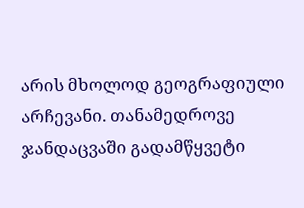არის მხოლოდ გეოგრაფიული არჩევანი. თანამედროვე ჯანდაცვაში გადამწყვეტი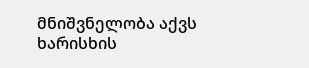მნიშვნელობა აქვს ხარისხის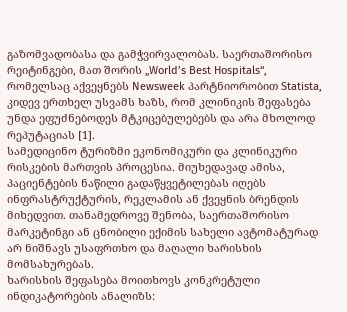გაზომვადობასა და გამჭვირვალობას. საერთაშორისო რეიტინგები, მათ შორის „World’s Best Hospitals“, რომელსაც აქვეყნებს Newsweek პარტნიორობით Statista, კიდევ ერთხელ უსვამს ხაზს, რომ კლინიკის შეფასება უნდა ეფუძნებოდეს მტკიცებულებებს და არა მხოლოდ რეპუტაციას [1].
სამედიცინო ტურიზმი ეკონომიკური და კლინიკური რისკების მართვის პროცესია. მიუხედავად ამისა, პაციენტების ნაწილი გადაწყვეტილებას იღებს ინფრასტრუქტურის, რეკლამის ან ქვეყნის ბრენდის მიხედვით. თანამედროვე შენობა, საერთაშორისო მარკეტინგი ან ცნობილი ექიმის სახელი ავტომატურად არ ნიშნავს უსაფრთხო და მაღალი ხარისხის მომსახურებას.
ხარისხის შეფასება მოითხოვს კონკრეტული ინდიკატორების ანალიზს: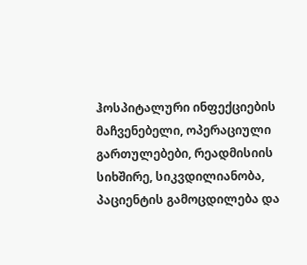ჰოსპიტალური ინფექციების მაჩვენებელი, ოპერაციული გართულებები, რეადმისიის სიხშირე, სიკვდილიანობა, პაციენტის გამოცდილება და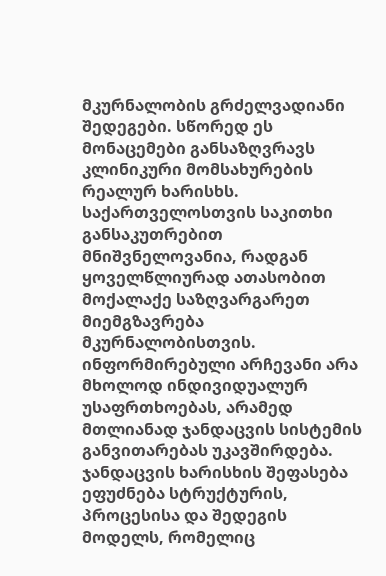მკურნალობის გრძელვადიანი შედეგები. სწორედ ეს მონაცემები განსაზღვრავს კლინიკური მომსახურების რეალურ ხარისხს.
საქართველოსთვის საკითხი განსაკუთრებით მნიშვნელოვანია, რადგან ყოველწლიურად ათასობით მოქალაქე საზღვარგარეთ მიემგზავრება მკურნალობისთვის. ინფორმირებული არჩევანი არა მხოლოდ ინდივიდუალურ უსაფრთხოებას, არამედ მთლიანად ჯანდაცვის სისტემის განვითარებას უკავშირდება.
ჯანდაცვის ხარისხის შეფასება ეფუძნება სტრუქტურის, პროცესისა და შედეგის მოდელს, რომელიც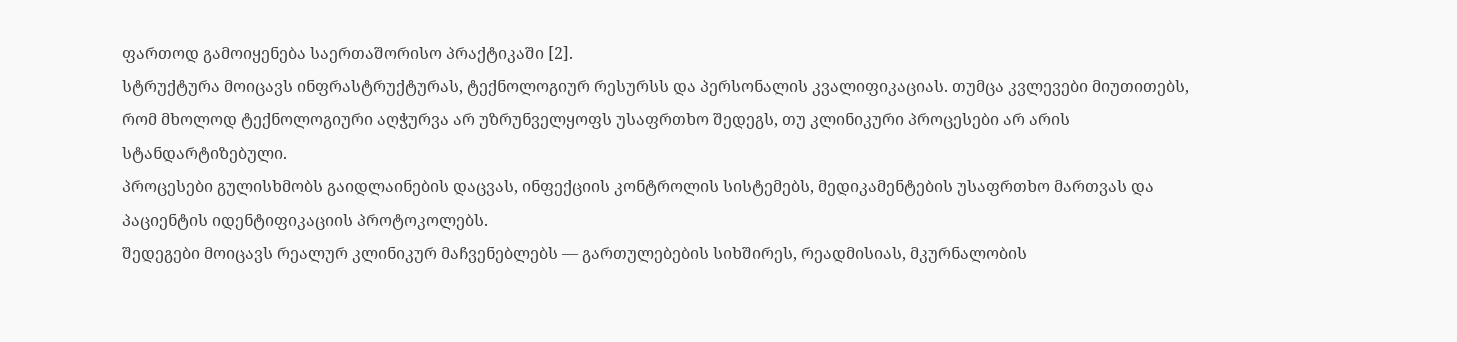ფართოდ გამოიყენება საერთაშორისო პრაქტიკაში [2].
სტრუქტურა მოიცავს ინფრასტრუქტურას, ტექნოლოგიურ რესურსს და პერსონალის კვალიფიკაციას. თუმცა კვლევები მიუთითებს, რომ მხოლოდ ტექნოლოგიური აღჭურვა არ უზრუნველყოფს უსაფრთხო შედეგს, თუ კლინიკური პროცესები არ არის სტანდარტიზებული.
პროცესები გულისხმობს გაიდლაინების დაცვას, ინფექციის კონტროლის სისტემებს, მედიკამენტების უსაფრთხო მართვას და პაციენტის იდენტიფიკაციის პროტოკოლებს.
შედეგები მოიცავს რეალურ კლინიკურ მაჩვენებლებს — გართულებების სიხშირეს, რეადმისიას, მკურნალობის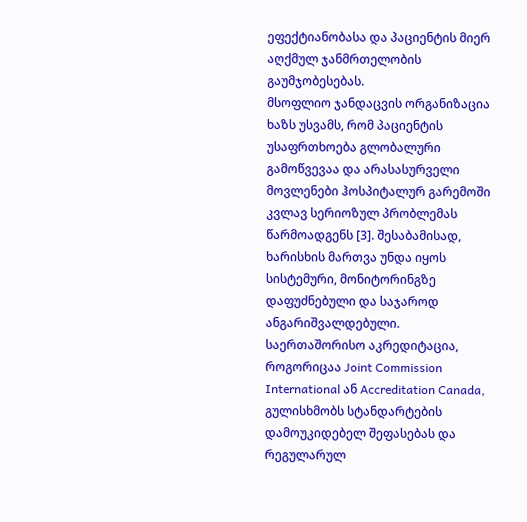ეფექტიანობასა და პაციენტის მიერ აღქმულ ჯანმრთელობის გაუმჯობესებას.
მსოფლიო ჯანდაცვის ორგანიზაცია ხაზს უსვამს, რომ პაციენტის უსაფრთხოება გლობალური გამოწვევაა და არასასურველი მოვლენები ჰოსპიტალურ გარემოში კვლავ სერიოზულ პრობლემას წარმოადგენს [3]. შესაბამისად, ხარისხის მართვა უნდა იყოს სისტემური, მონიტორინგზე დაფუძნებული და საჯაროდ ანგარიშვალდებული.
საერთაშორისო აკრედიტაცია, როგორიცაა Joint Commission International ან Accreditation Canada, გულისხმობს სტანდარტების დამოუკიდებელ შეფასებას და რეგულარულ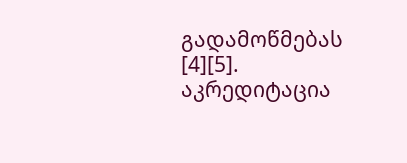გადამოწმებას [4][5]. აკრედიტაცია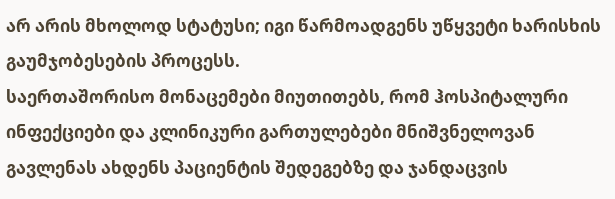არ არის მხოლოდ სტატუსი; იგი წარმოადგენს უწყვეტი ხარისხის გაუმჯობესების პროცესს.
საერთაშორისო მონაცემები მიუთითებს, რომ ჰოსპიტალური ინფექციები და კლინიკური გართულებები მნიშვნელოვან გავლენას ახდენს პაციენტის შედეგებზე და ჯანდაცვის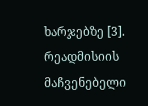ხარჯებზე [3]. რეადმისიის მაჩვენებელი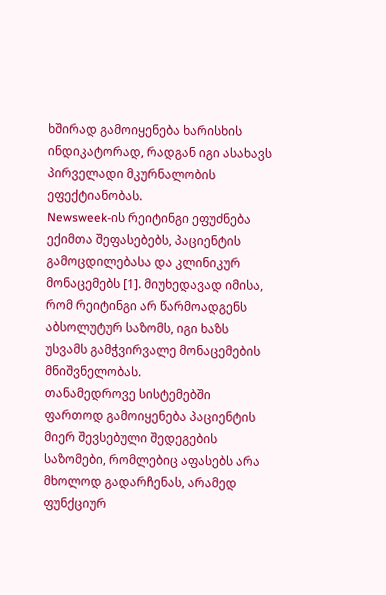ხშირად გამოიყენება ხარისხის ინდიკატორად, რადგან იგი ასახავს პირველადი მკურნალობის ეფექტიანობას.
Newsweek-ის რეიტინგი ეფუძნება ექიმთა შეფასებებს, პაციენტის გამოცდილებასა და კლინიკურ მონაცემებს [1]. მიუხედავად იმისა, რომ რეიტინგი არ წარმოადგენს აბსოლუტურ საზომს, იგი ხაზს უსვამს გამჭვირვალე მონაცემების მნიშვნელობას.
თანამედროვე სისტემებში ფართოდ გამოიყენება პაციენტის მიერ შევსებული შედეგების საზომები, რომლებიც აფასებს არა მხოლოდ გადარჩენას, არამედ ფუნქციურ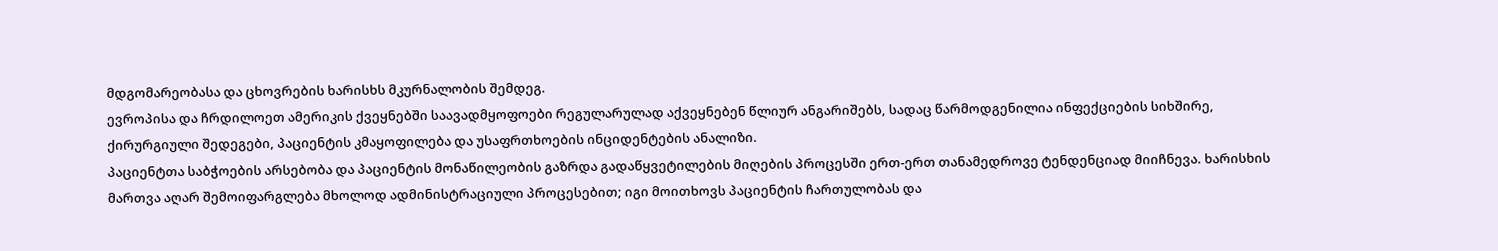მდგომარეობასა და ცხოვრების ხარისხს მკურნალობის შემდეგ.
ევროპისა და ჩრდილოეთ ამერიკის ქვეყნებში საავადმყოფოები რეგულარულად აქვეყნებენ წლიურ ანგარიშებს, სადაც წარმოდგენილია ინფექციების სიხშირე, ქირურგიული შედეგები, პაციენტის კმაყოფილება და უსაფრთხოების ინციდენტების ანალიზი.
პაციენტთა საბჭოების არსებობა და პაციენტის მონაწილეობის გაზრდა გადაწყვეტილების მიღების პროცესში ერთ-ერთ თანამედროვე ტენდენციად მიიჩნევა. ხარისხის მართვა აღარ შემოიფარგლება მხოლოდ ადმინისტრაციული პროცესებით; იგი მოითხოვს პაციენტის ჩართულობას და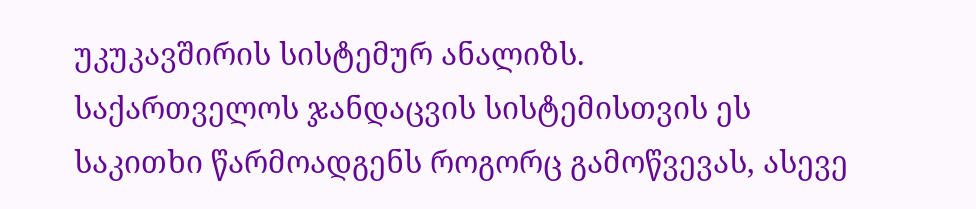უკუკავშირის სისტემურ ანალიზს.
საქართველოს ჯანდაცვის სისტემისთვის ეს საკითხი წარმოადგენს როგორც გამოწვევას, ასევე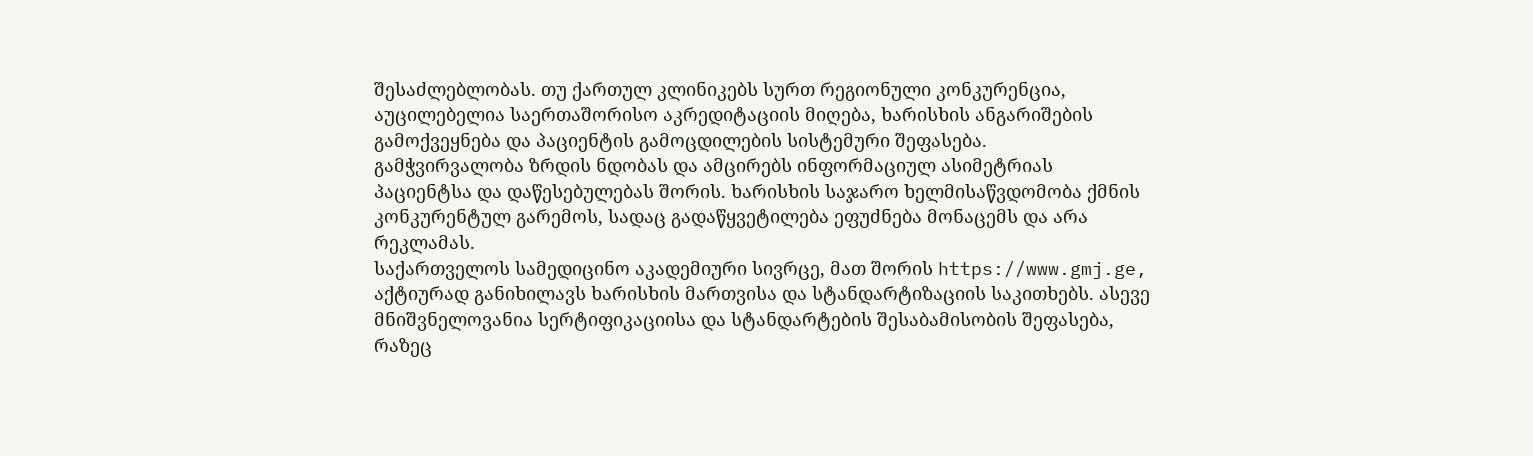შესაძლებლობას. თუ ქართულ კლინიკებს სურთ რეგიონული კონკურენცია, აუცილებელია საერთაშორისო აკრედიტაციის მიღება, ხარისხის ანგარიშების გამოქვეყნება და პაციენტის გამოცდილების სისტემური შეფასება.
გამჭვირვალობა ზრდის ნდობას და ამცირებს ინფორმაციულ ასიმეტრიას პაციენტსა და დაწესებულებას შორის. ხარისხის საჯარო ხელმისაწვდომობა ქმნის კონკურენტულ გარემოს, სადაც გადაწყვეტილება ეფუძნება მონაცემს და არა რეკლამას.
საქართველოს სამედიცინო აკადემიური სივრცე, მათ შორის https://www.gmj.ge, აქტიურად განიხილავს ხარისხის მართვისა და სტანდარტიზაციის საკითხებს. ასევე მნიშვნელოვანია სერტიფიკაციისა და სტანდარტების შესაბამისობის შეფასება, რაზეც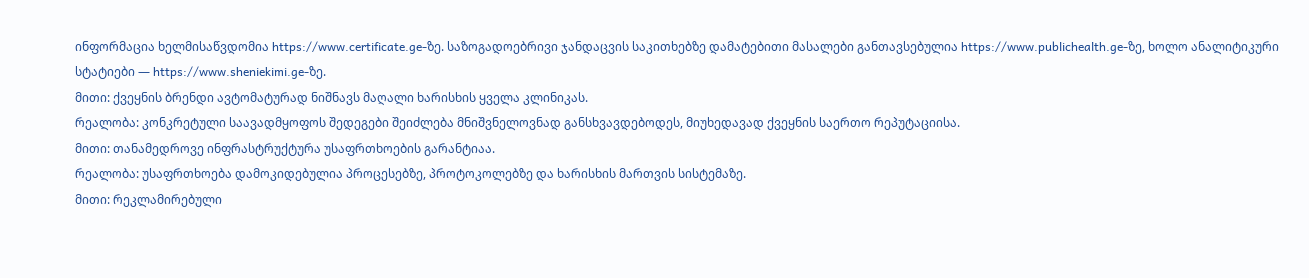ინფორმაცია ხელმისაწვდომია https://www.certificate.ge-ზე. საზოგადოებრივი ჯანდაცვის საკითხებზე დამატებითი მასალები განთავსებულია https://www.publichealth.ge-ზე, ხოლო ანალიტიკური სტატიები — https://www.sheniekimi.ge-ზე.
მითი: ქვეყნის ბრენდი ავტომატურად ნიშნავს მაღალი ხარისხის ყველა კლინიკას.
რეალობა: კონკრეტული საავადმყოფოს შედეგები შეიძლება მნიშვნელოვნად განსხვავდებოდეს, მიუხედავად ქვეყნის საერთო რეპუტაციისა.
მითი: თანამედროვე ინფრასტრუქტურა უსაფრთხოების გარანტიაა.
რეალობა: უსაფრთხოება დამოკიდებულია პროცესებზე, პროტოკოლებზე და ხარისხის მართვის სისტემაზე.
მითი: რეკლამირებული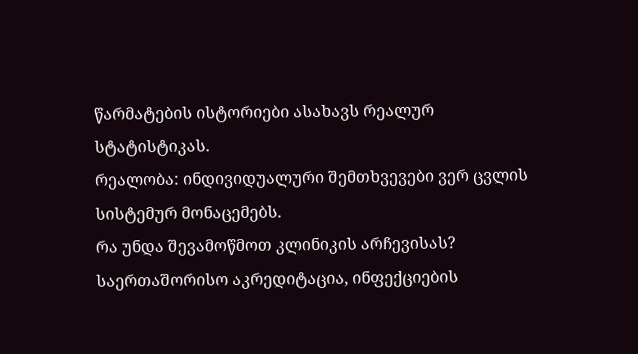წარმატების ისტორიები ასახავს რეალურ სტატისტიკას.
რეალობა: ინდივიდუალური შემთხვევები ვერ ცვლის სისტემურ მონაცემებს.
რა უნდა შევამოწმოთ კლინიკის არჩევისას?
საერთაშორისო აკრედიტაცია, ინფექციების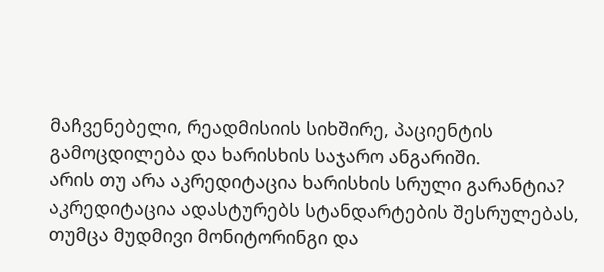მაჩვენებელი, რეადმისიის სიხშირე, პაციენტის გამოცდილება და ხარისხის საჯარო ანგარიში.
არის თუ არა აკრედიტაცია ხარისხის სრული გარანტია?
აკრედიტაცია ადასტურებს სტანდარტების შესრულებას, თუმცა მუდმივი მონიტორინგი და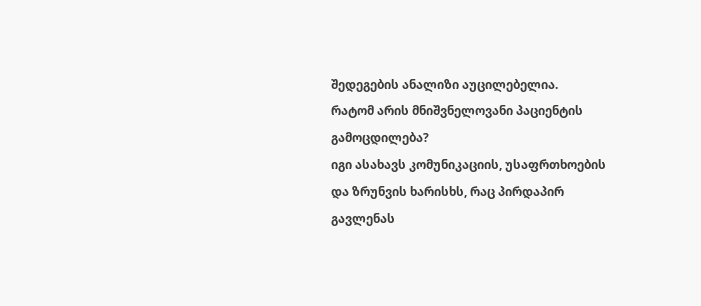შედეგების ანალიზი აუცილებელია.
რატომ არის მნიშვნელოვანი პაციენტის გამოცდილება?
იგი ასახავს კომუნიკაციის, უსაფრთხოების და ზრუნვის ხარისხს, რაც პირდაპირ გავლენას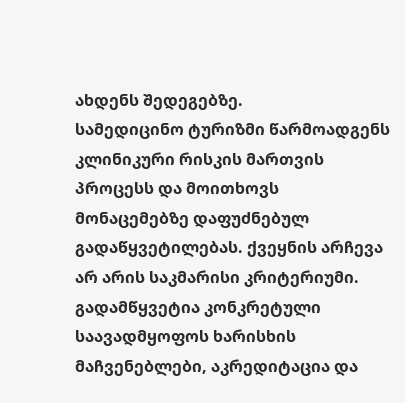ახდენს შედეგებზე.
სამედიცინო ტურიზმი წარმოადგენს კლინიკური რისკის მართვის პროცესს და მოითხოვს მონაცემებზე დაფუძნებულ გადაწყვეტილებას. ქვეყნის არჩევა არ არის საკმარისი კრიტერიუმი. გადამწყვეტია კონკრეტული საავადმყოფოს ხარისხის მაჩვენებლები, აკრედიტაცია და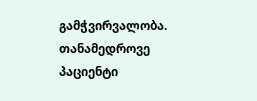გამჭვირვალობა.
თანამედროვე პაციენტი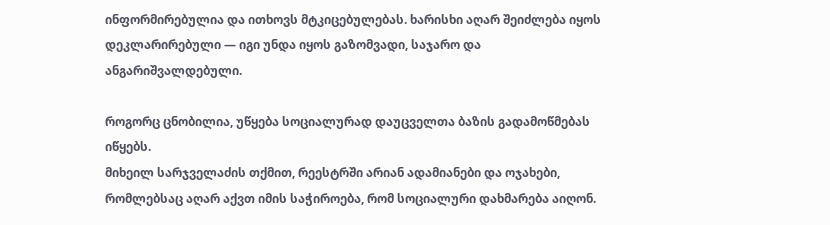ინფორმირებულია და ითხოვს მტკიცებულებას. ხარისხი აღარ შეიძლება იყოს დეკლარირებული — იგი უნდა იყოს გაზომვადი, საჯარო და ანგარიშვალდებული.

როგორც ცნობილია, უწყება სოციალურად დაუცველთა ბაზის გადამოწმებას იწყებს.
მიხეილ სარჯველაძის თქმით, რეესტრში არიან ადამიანები და ოჯახები, რომლებსაც აღარ აქვთ იმის საჭიროება, რომ სოციალური დახმარება აიღონ.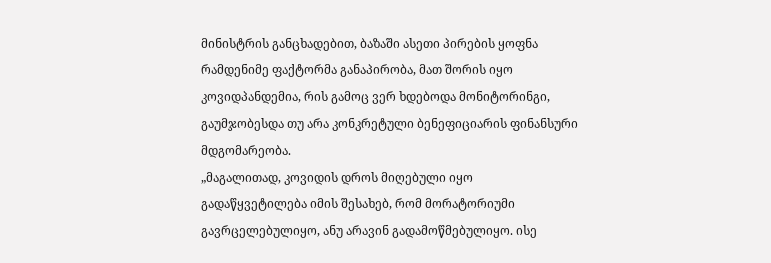მინისტრის განცხადებით, ბაზაში ასეთი პირების ყოფნა რამდენიმე ფაქტორმა განაპირობა, მათ შორის იყო კოვიდპანდემია, რის გამოც ვერ ხდებოდა მონიტორინგი, გაუმჯობესდა თუ არა კონკრეტული ბენეფიციარის ფინანსური მდგომარეობა.
„მაგალითად, კოვიდის დროს მიღებული იყო გადაწყვეტილება იმის შესახებ, რომ მორატორიუმი გავრცელებულიყო, ანუ არავინ გადამოწმებულიყო. ისე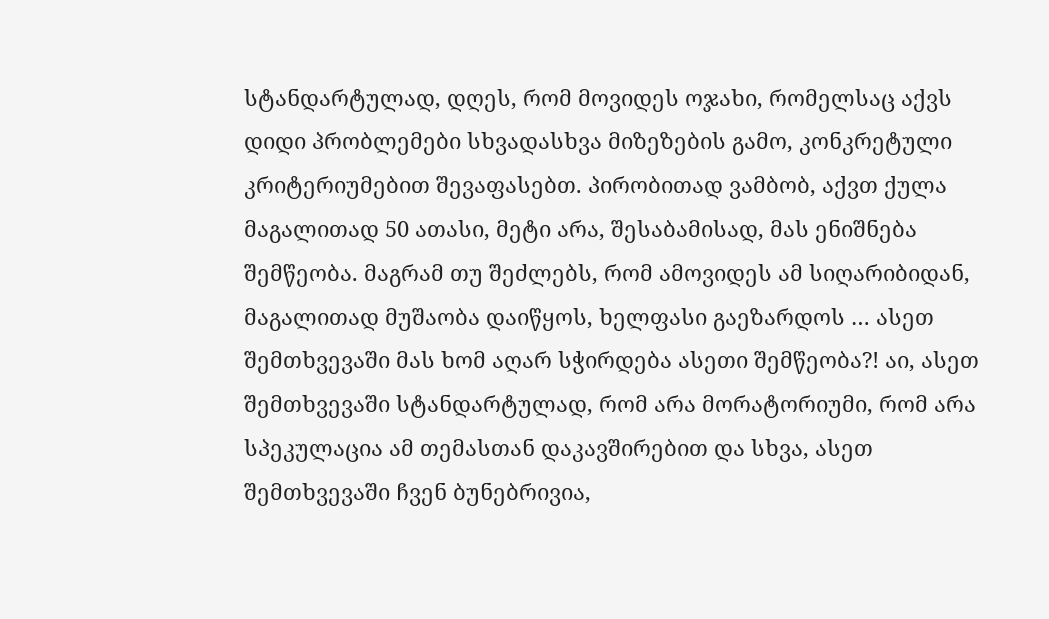სტანდარტულად, დღეს, რომ მოვიდეს ოჯახი, რომელსაც აქვს დიდი პრობლემები სხვადასხვა მიზეზების გამო, კონკრეტული კრიტერიუმებით შევაფასებთ. პირობითად ვამბობ, აქვთ ქულა მაგალითად 50 ათასი, მეტი არა, შესაბამისად, მას ენიშნება შემწეობა. მაგრამ თუ შეძლებს, რომ ამოვიდეს ამ სიღარიბიდან, მაგალითად მუშაობა დაიწყოს, ხელფასი გაეზარდოს … ასეთ შემთხვევაში მას ხომ აღარ სჭირდება ასეთი შემწეობა?! აი, ასეთ შემთხვევაში სტანდარტულად, რომ არა მორატორიუმი, რომ არა სპეკულაცია ამ თემასთან დაკავშირებით და სხვა, ასეთ შემთხვევაში ჩვენ ბუნებრივია,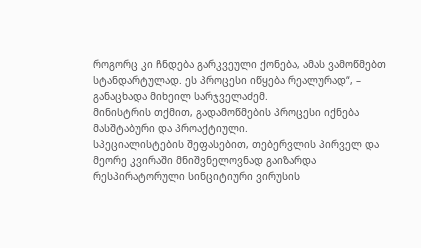როგორც კი ჩნდება გარკვეული ქონება, ამას ვამოწმებთ სტანდარტულად. ეს პროცესი იწყება რეალურად“, – განაცხადა მიხეილ სარჯველაძემ.
მინისტრის თქმით, გადამოწმების პროცესი იქნება მასშტაბური და პროაქტიული.
სპეციალისტების შეფასებით, თებერვლის პირველ და მეორე კვირაში მნიშვნელოვნად გაიზარდა რესპირატორული სინციტიური ვირუსის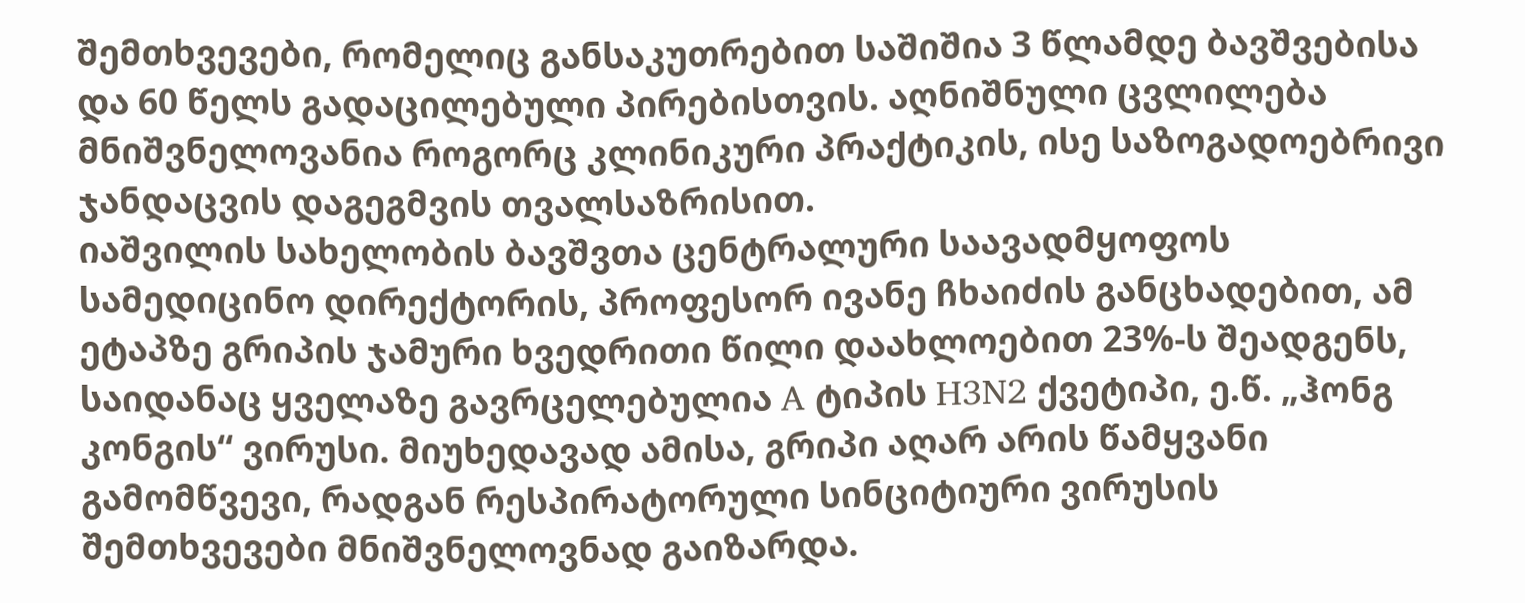შემთხვევები, რომელიც განსაკუთრებით საშიშია 3 წლამდე ბავშვებისა და 60 წელს გადაცილებული პირებისთვის. აღნიშნული ცვლილება მნიშვნელოვანია როგორც კლინიკური პრაქტიკის, ისე საზოგადოებრივი ჯანდაცვის დაგეგმვის თვალსაზრისით.
იაშვილის სახელობის ბავშვთა ცენტრალური საავადმყოფოს სამედიცინო დირექტორის, პროფესორ ივანე ჩხაიძის განცხადებით, ამ ეტაპზე გრიპის ჯამური ხვედრითი წილი დაახლოებით 23%-ს შეადგენს, საიდანაც ყველაზე გავრცელებულია A ტიპის H3N2 ქვეტიპი, ე.წ. „ჰონგ კონგის“ ვირუსი. მიუხედავად ამისა, გრიპი აღარ არის წამყვანი გამომწვევი, რადგან რესპირატორული სინციტიური ვირუსის შემთხვევები მნიშვნელოვნად გაიზარდა.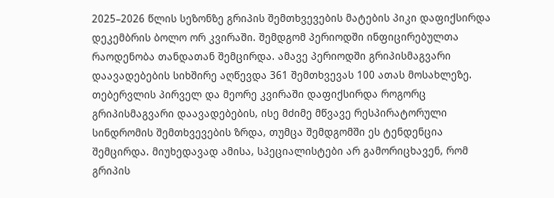2025–2026 წლის სეზონზე გრიპის შემთხვევების მატების პიკი დაფიქსირდა დეკემბრის ბოლო ორ კვირაში. შემდგომ პერიოდში ინფიცირებულთა რაოდენობა თანდათან შემცირდა. ამავე პერიოდში გრიპისმაგვარი დაავადებების სიხშირე აღწევდა 361 შემთხვევას 100 ათას მოსახლეზე.
თებერვლის პირველ და მეორე კვირაში დაფიქსირდა როგორც გრიპისმაგვარი დაავადებების, ისე მძიმე მწვავე რესპირატორული სინდრომის შემთხვევების ზრდა, თუმცა შემდგომში ეს ტენდენცია შემცირდა. მიუხედავად ამისა, სპეციალისტები არ გამორიცხავენ, რომ გრიპის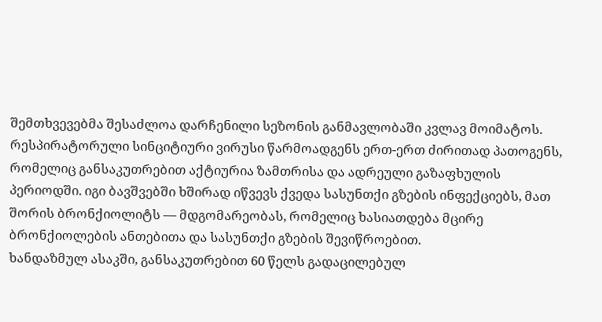შემთხვევებმა შესაძლოა დარჩენილი სეზონის განმავლობაში კვლავ მოიმატოს.
რესპირატორული სინციტიური ვირუსი წარმოადგენს ერთ-ერთ ძირითად პათოგენს, რომელიც განსაკუთრებით აქტიურია ზამთრისა და ადრეული გაზაფხულის პერიოდში. იგი ბავშვებში ხშირად იწვევს ქვედა სასუნთქი გზების ინფექციებს, მათ შორის ბრონქიოლიტს — მდგომარეობას, რომელიც ხასიათდება მცირე ბრონქიოლების ანთებითა და სასუნთქი გზების შევიწროებით.
ხანდაზმულ ასაკში, განსაკუთრებით 60 წელს გადაცილებულ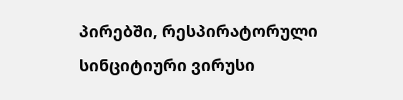პირებში, რესპირატორული სინციტიური ვირუსი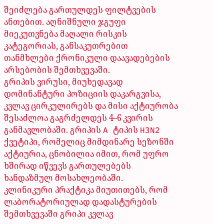შეიძლება გართულდეს ფილტვების ანთებით. აღნიშნული ჯგუფი მიეკუთვნება მაღალი რისკის კატეგორიას, განსაკუთრებით თანმხლები ქრონიკული დაავადებების არსებობის შემთხვევაში.
გრიპის ვირუსი, მიუხედავად დომინანტური პოზიციის დაკარგვისა, კვლავ ცირკულირებს და მისი აქტიურობა შესაძლოა გაგრძელდეს 4–6 კვირის განმავლობაში. გრიპის A ტიპის H3N2 ქვეტიპი, რომელიც მიმდინარე სეზონში აქტიურია, ცნობილია იმით, რომ უფრო ხშირად იწვევს გართულებებს ხანდაზმულ მოსახლეობაში.
კლინიკური პრაქტიკა მიუთითებს, რომ ლაბორატორიულად დადასტურების შემთხვევაში გრიპი კვლავ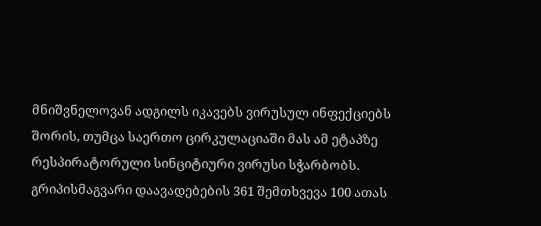მნიშვნელოვან ადგილს იკავებს ვირუსულ ინფექციებს შორის, თუმცა საერთო ცირკულაციაში მას ამ ეტაპზე რესპირატორული სინციტიური ვირუსი სჭარბობს.
გრიპისმაგვარი დაავადებების 361 შემთხვევა 100 ათას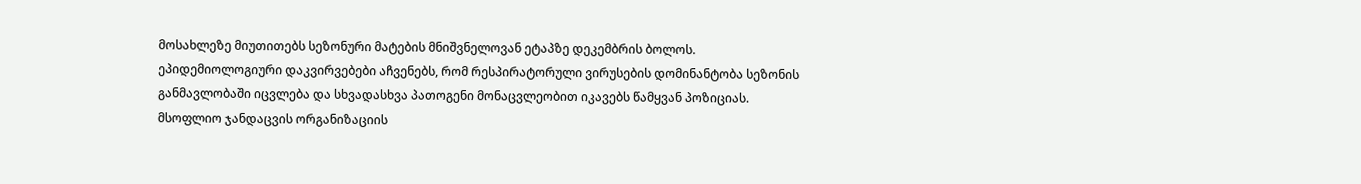მოსახლეზე მიუთითებს სეზონური მატების მნიშვნელოვან ეტაპზე დეკემბრის ბოლოს. ეპიდემიოლოგიური დაკვირვებები აჩვენებს, რომ რესპირატორული ვირუსების დომინანტობა სეზონის განმავლობაში იცვლება და სხვადასხვა პათოგენი მონაცვლეობით იკავებს წამყვან პოზიციას.
მსოფლიო ჯანდაცვის ორგანიზაციის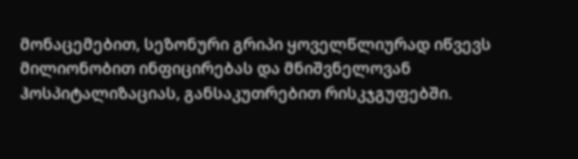მონაცემებით, სეზონური გრიპი ყოველწლიურად იწვევს მილიონობით ინფიცირებას და მნიშვნელოვან ჰოსპიტალიზაციას, განსაკუთრებით რისკჯგუფებში.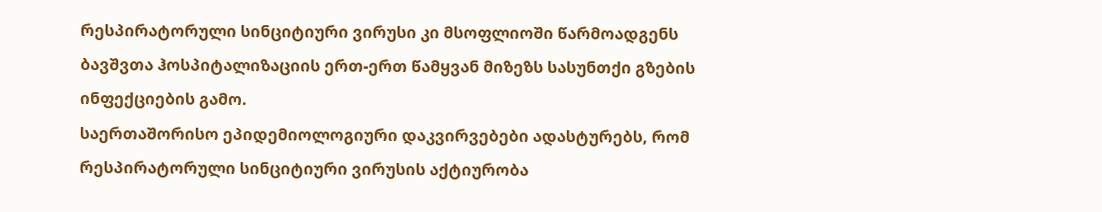რესპირატორული სინციტიური ვირუსი კი მსოფლიოში წარმოადგენს ბავშვთა ჰოსპიტალიზაციის ერთ-ერთ წამყვან მიზეზს სასუნთქი გზების ინფექციების გამო.
საერთაშორისო ეპიდემიოლოგიური დაკვირვებები ადასტურებს, რომ რესპირატორული სინციტიური ვირუსის აქტიურობა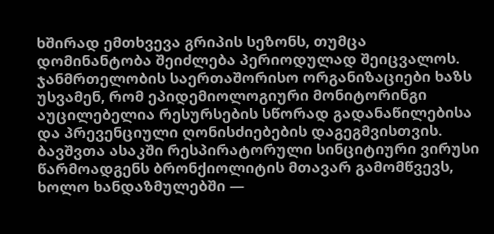ხშირად ემთხვევა გრიპის სეზონს, თუმცა დომინანტობა შეიძლება პერიოდულად შეიცვალოს. ჯანმრთელობის საერთაშორისო ორგანიზაციები ხაზს უსვამენ, რომ ეპიდემიოლოგიური მონიტორინგი აუცილებელია რესურსების სწორად გადანაწილებისა და პრევენციული ღონისძიებების დაგეგმვისთვის.
ბავშვთა ასაკში რესპირატორული სინციტიური ვირუსი წარმოადგენს ბრონქიოლიტის მთავარ გამომწვევს, ხოლო ხანდაზმულებში —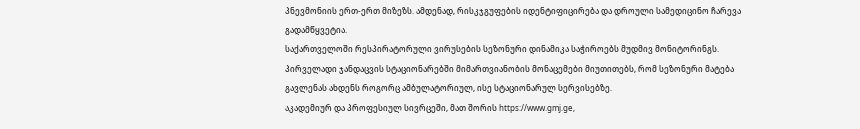პნევმონიის ერთ-ერთ მიზეზს. ამდენად, რისკჯგუფების იდენტიფიცირება და დროული სამედიცინო ჩარევა გადამწყვეტია.
საქართველოში რესპირატორული ვირუსების სეზონური დინამიკა საჭიროებს მუდმივ მონიტორინგს. პირველადი ჯანდაცვის სტაციონარებში მიმართვიანობის მონაცემები მიუთითებს, რომ სეზონური მატება გავლენას ახდენს როგორც ამბულატორიულ, ისე სტაციონარულ სერვისებზე.
აკადემიურ და პროფესიულ სივრცეში, მათ შორის https://www.gmj.ge,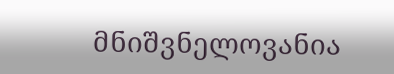მნიშვნელოვანია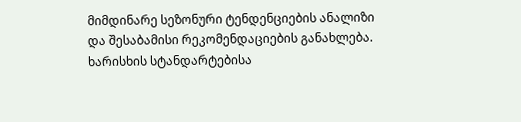მიმდინარე სეზონური ტენდენციების ანალიზი და შესაბამისი რეკომენდაციების განახლება. ხარისხის სტანდარტებისა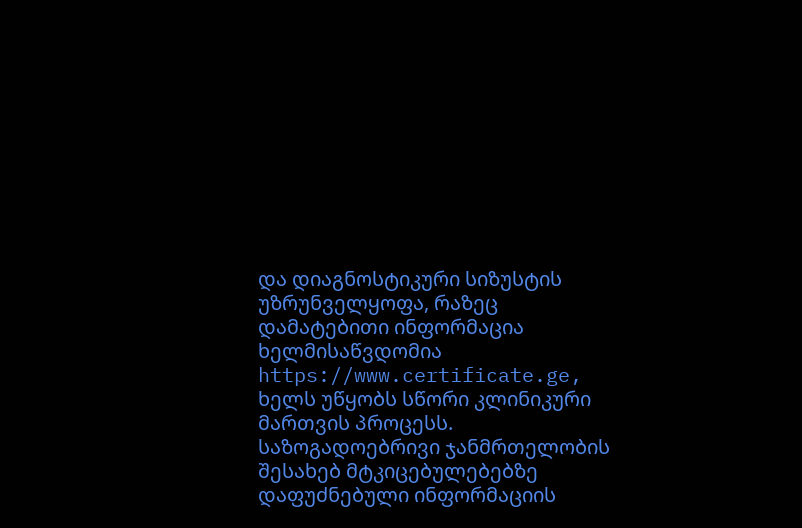და დიაგნოსტიკური სიზუსტის უზრუნველყოფა, რაზეც დამატებითი ინფორმაცია ხელმისაწვდომია https://www.certificate.ge, ხელს უწყობს სწორი კლინიკური მართვის პროცესს.
საზოგადოებრივი ჯანმრთელობის შესახებ მტკიცებულებებზე დაფუძნებული ინფორმაციის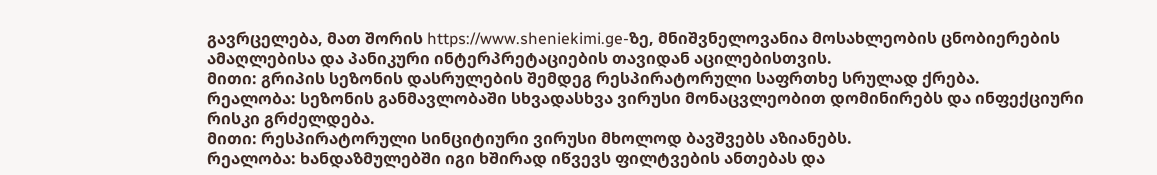გავრცელება, მათ შორის https://www.sheniekimi.ge-ზე, მნიშვნელოვანია მოსახლეობის ცნობიერების ამაღლებისა და პანიკური ინტერპრეტაციების თავიდან აცილებისთვის.
მითი: გრიპის სეზონის დასრულების შემდეგ რესპირატორული საფრთხე სრულად ქრება.
რეალობა: სეზონის განმავლობაში სხვადასხვა ვირუსი მონაცვლეობით დომინირებს და ინფექციური რისკი გრძელდება.
მითი: რესპირატორული სინციტიური ვირუსი მხოლოდ ბავშვებს აზიანებს.
რეალობა: ხანდაზმულებში იგი ხშირად იწვევს ფილტვების ანთებას და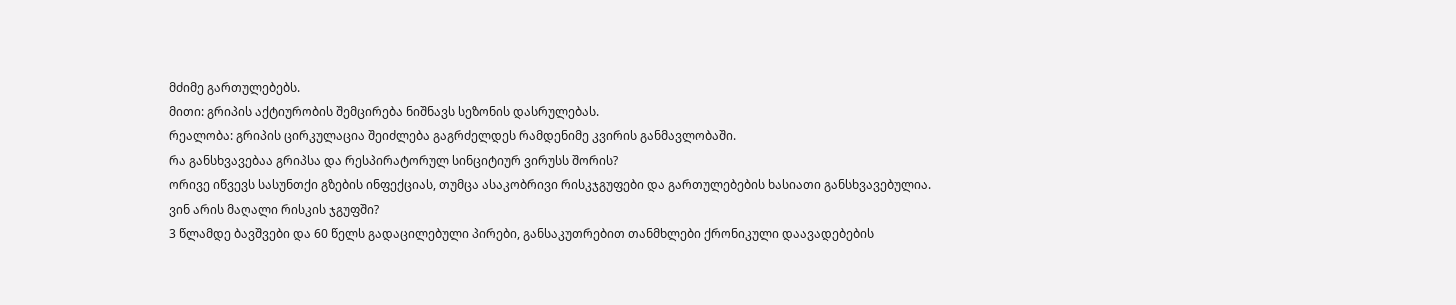მძიმე გართულებებს.
მითი: გრიპის აქტიურობის შემცირება ნიშნავს სეზონის დასრულებას.
რეალობა: გრიპის ცირკულაცია შეიძლება გაგრძელდეს რამდენიმე კვირის განმავლობაში.
რა განსხვავებაა გრიპსა და რესპირატორულ სინციტიურ ვირუსს შორის?
ორივე იწვევს სასუნთქი გზების ინფექციას, თუმცა ასაკობრივი რისკჯგუფები და გართულებების ხასიათი განსხვავებულია.
ვინ არის მაღალი რისკის ჯგუფში?
3 წლამდე ბავშვები და 60 წელს გადაცილებული პირები, განსაკუთრებით თანმხლები ქრონიკული დაავადებების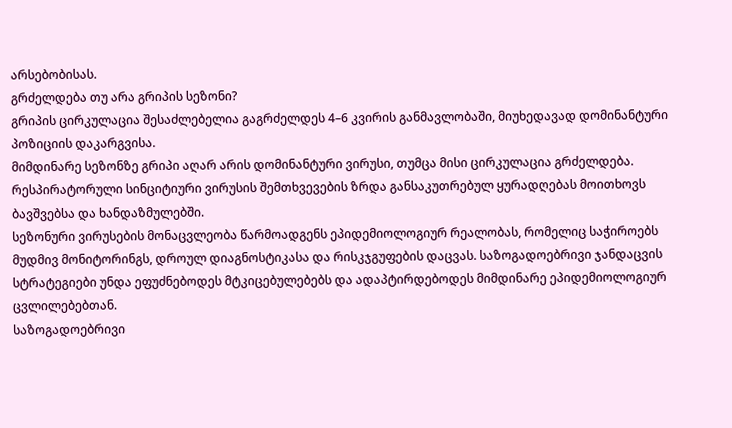არსებობისას.
გრძელდება თუ არა გრიპის სეზონი?
გრიპის ცირკულაცია შესაძლებელია გაგრძელდეს 4–6 კვირის განმავლობაში, მიუხედავად დომინანტური პოზიციის დაკარგვისა.
მიმდინარე სეზონზე გრიპი აღარ არის დომინანტური ვირუსი, თუმცა მისი ცირკულაცია გრძელდება. რესპირატორული სინციტიური ვირუსის შემთხვევების ზრდა განსაკუთრებულ ყურადღებას მოითხოვს ბავშვებსა და ხანდაზმულებში.
სეზონური ვირუსების მონაცვლეობა წარმოადგენს ეპიდემიოლოგიურ რეალობას, რომელიც საჭიროებს მუდმივ მონიტორინგს, დროულ დიაგნოსტიკასა და რისკჯგუფების დაცვას. საზოგადოებრივი ჯანდაცვის სტრატეგიები უნდა ეფუძნებოდეს მტკიცებულებებს და ადაპტირდებოდეს მიმდინარე ეპიდემიოლოგიურ ცვლილებებთან.
საზოგადოებრივი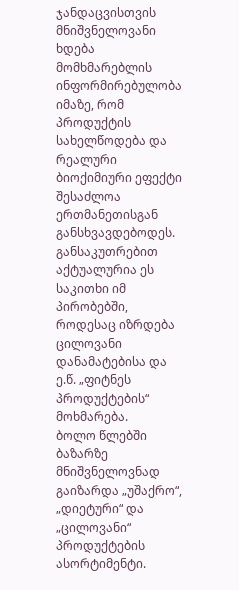ჯანდაცვისთვის მნიშვნელოვანი ხდება მომხმარებლის ინფორმირებულობა იმაზე, რომ პროდუქტის სახელწოდება და რეალური ბიოქიმიური ეფექტი შესაძლოა ერთმანეთისგან განსხვავდებოდეს. განსაკუთრებით აქტუალურია ეს საკითხი იმ პირობებში, როდესაც იზრდება ცილოვანი დანამატებისა და ე.წ. „ფიტნეს პროდუქტების“ მოხმარება.
ბოლო წლებში ბაზარზე მნიშვნელოვნად გაიზარდა „უშაქრო“, „დიეტური“ და „ცილოვანი“ პროდუქტების ასორტიმენტი.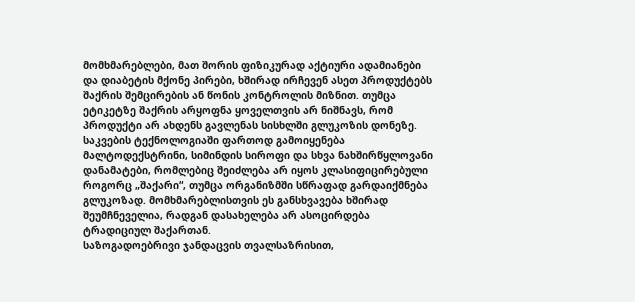მომხმარებლები, მათ შორის ფიზიკურად აქტიური ადამიანები და დიაბეტის მქონე პირები, ხშირად ირჩევენ ასეთ პროდუქტებს შაქრის შემცირების ან წონის კონტროლის მიზნით. თუმცა ეტიკეტზე შაქრის არყოფნა ყოველთვის არ ნიშნავს, რომ პროდუქტი არ ახდენს გავლენას სისხლში გლუკოზის დონეზე.
საკვების ტექნოლოგიაში ფართოდ გამოიყენება მალტოდექსტრინი, სიმინდის სიროფი და სხვა ნახშირწყლოვანი დანამატები, რომლებიც შეიძლება არ იყოს კლასიფიცირებული როგორც „შაქარი“, თუმცა ორგანიზმში სწრაფად გარდაიქმნება გლუკოზად. მომხმარებლისთვის ეს განსხვავება ხშირად შეუმჩნეველია, რადგან დასახელება არ ასოცირდება ტრადიციულ შაქართან.
საზოგადოებრივი ჯანდაცვის თვალსაზრისით,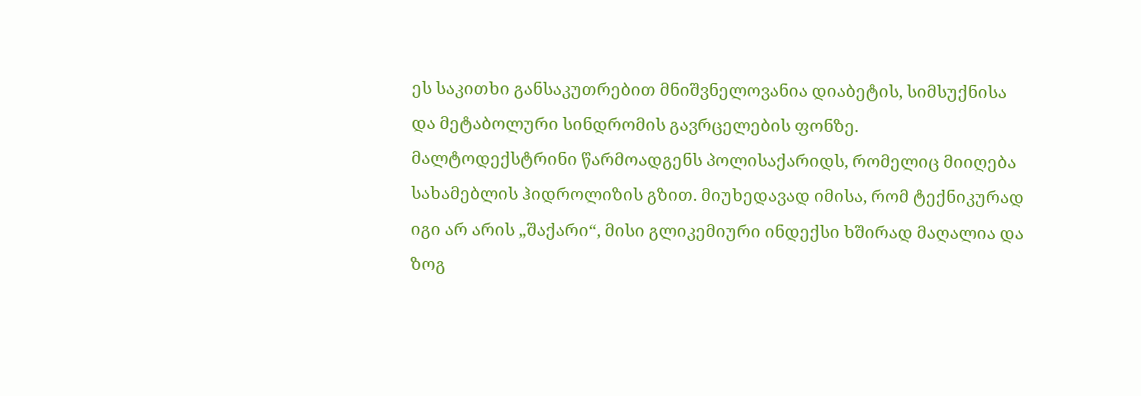ეს საკითხი განსაკუთრებით მნიშვნელოვანია დიაბეტის, სიმსუქნისა და მეტაბოლური სინდრომის გავრცელების ფონზე.
მალტოდექსტრინი წარმოადგენს პოლისაქარიდს, რომელიც მიიღება სახამებლის ჰიდროლიზის გზით. მიუხედავად იმისა, რომ ტექნიკურად იგი არ არის „შაქარი“, მისი გლიკემიური ინდექსი ხშირად მაღალია და ზოგ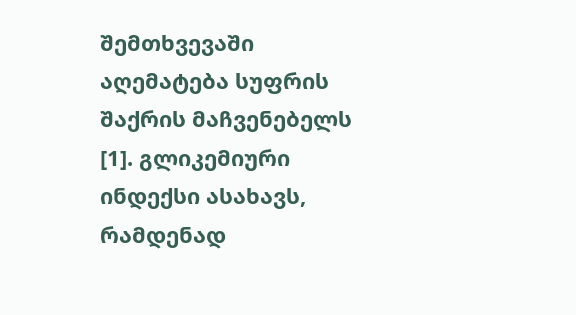შემთხვევაში აღემატება სუფრის შაქრის მაჩვენებელს [1]. გლიკემიური ინდექსი ასახავს, რამდენად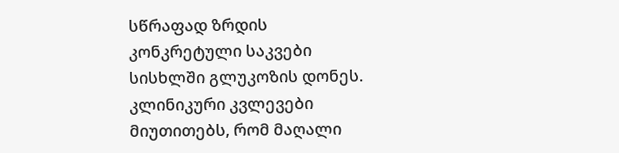სწრაფად ზრდის კონკრეტული საკვები სისხლში გლუკოზის დონეს.
კლინიკური კვლევები მიუთითებს, რომ მაღალი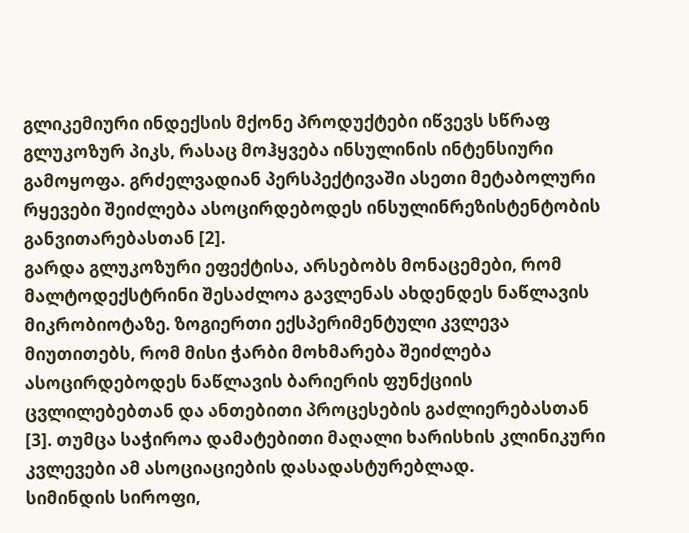გლიკემიური ინდექსის მქონე პროდუქტები იწვევს სწრაფ გლუკოზურ პიკს, რასაც მოჰყვება ინსულინის ინტენსიური გამოყოფა. გრძელვადიან პერსპექტივაში ასეთი მეტაბოლური რყევები შეიძლება ასოცირდებოდეს ინსულინრეზისტენტობის განვითარებასთან [2].
გარდა გლუკოზური ეფექტისა, არსებობს მონაცემები, რომ მალტოდექსტრინი შესაძლოა გავლენას ახდენდეს ნაწლავის მიკრობიოტაზე. ზოგიერთი ექსპერიმენტული კვლევა მიუთითებს, რომ მისი ჭარბი მოხმარება შეიძლება ასოცირდებოდეს ნაწლავის ბარიერის ფუნქციის ცვლილებებთან და ანთებითი პროცესების გაძლიერებასთან [3]. თუმცა საჭიროა დამატებითი მაღალი ხარისხის კლინიკური კვლევები ამ ასოციაციების დასადასტურებლად.
სიმინდის სიროფი,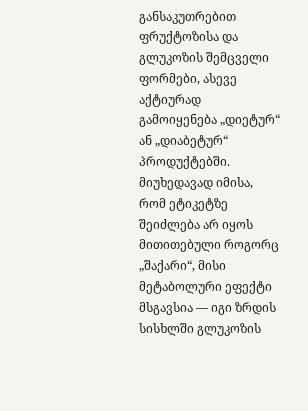განსაკუთრებით ფრუქტოზისა და გლუკოზის შემცველი ფორმები, ასევე აქტიურად გამოიყენება „დიეტურ“ ან „დიაბეტურ“ პროდუქტებში. მიუხედავად იმისა, რომ ეტიკეტზე შეიძლება არ იყოს მითითებული როგორც „შაქარი“, მისი მეტაბოლური ეფექტი მსგავსია — იგი ზრდის სისხლში გლუკოზის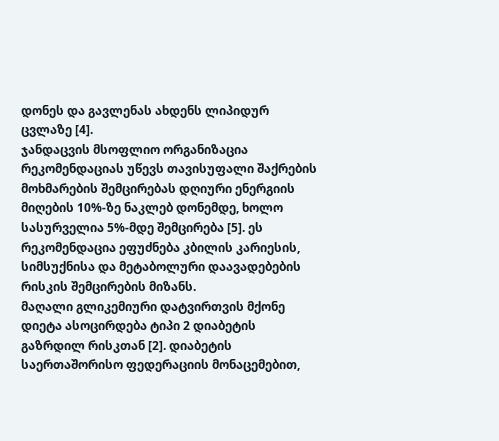დონეს და გავლენას ახდენს ლიპიდურ ცვლაზე [4].
ჯანდაცვის მსოფლიო ორგანიზაცია რეკომენდაციას უწევს თავისუფალი შაქრების მოხმარების შემცირებას დღიური ენერგიის მიღების 10%-ზე ნაკლებ დონემდე, ხოლო სასურველია 5%-მდე შემცირება [5]. ეს რეკომენდაცია ეფუძნება კბილის კარიესის, სიმსუქნისა და მეტაბოლური დაავადებების რისკის შემცირების მიზანს.
მაღალი გლიკემიური დატვირთვის მქონე დიეტა ასოცირდება ტიპი 2 დიაბეტის გაზრდილ რისკთან [2]. დიაბეტის საერთაშორისო ფედერაციის მონაცემებით,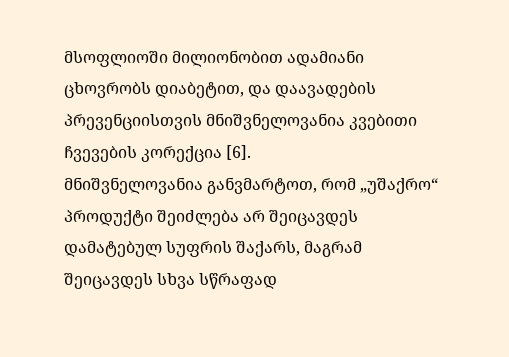მსოფლიოში მილიონობით ადამიანი ცხოვრობს დიაბეტით, და დაავადების პრევენციისთვის მნიშვნელოვანია კვებითი ჩვევების კორექცია [6].
მნიშვნელოვანია განვმარტოთ, რომ „უშაქრო“ პროდუქტი შეიძლება არ შეიცავდეს დამატებულ სუფრის შაქარს, მაგრამ შეიცავდეს სხვა სწრაფად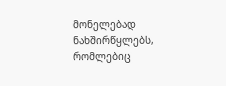მონელებად ნახშირწყლებს, რომლებიც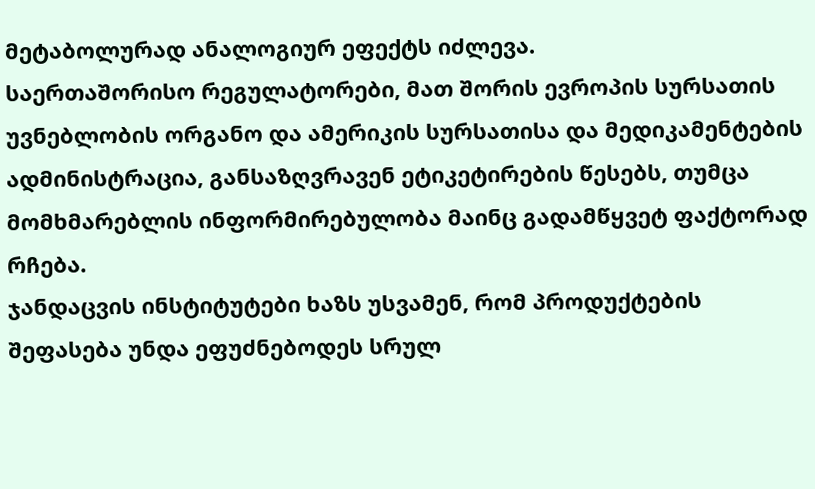მეტაბოლურად ანალოგიურ ეფექტს იძლევა.
საერთაშორისო რეგულატორები, მათ შორის ევროპის სურსათის უვნებლობის ორგანო და ამერიკის სურსათისა და მედიკამენტების ადმინისტრაცია, განსაზღვრავენ ეტიკეტირების წესებს, თუმცა მომხმარებლის ინფორმირებულობა მაინც გადამწყვეტ ფაქტორად რჩება.
ჯანდაცვის ინსტიტუტები ხაზს უსვამენ, რომ პროდუქტების შეფასება უნდა ეფუძნებოდეს სრულ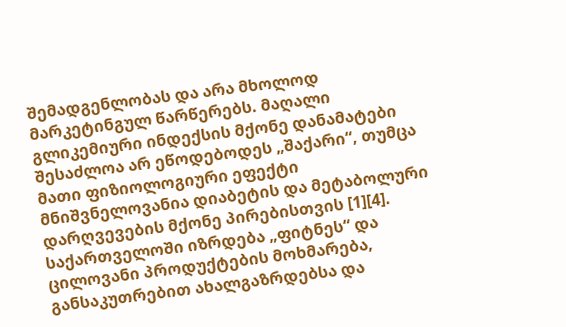შემადგენლობას და არა მხოლოდ მარკეტინგულ წარწერებს. მაღალი გლიკემიური ინდექსის მქონე დანამატები შესაძლოა არ ეწოდებოდეს „შაქარი“, თუმცა მათი ფიზიოლოგიური ეფექტი მნიშვნელოვანია დიაბეტის და მეტაბოლური დარღვევების მქონე პირებისთვის [1][4].
საქართველოში იზრდება „ფიტნეს“ და ცილოვანი პროდუქტების მოხმარება, განსაკუთრებით ახალგაზრდებსა და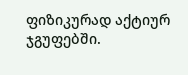ფიზიკურად აქტიურ ჯგუფებში.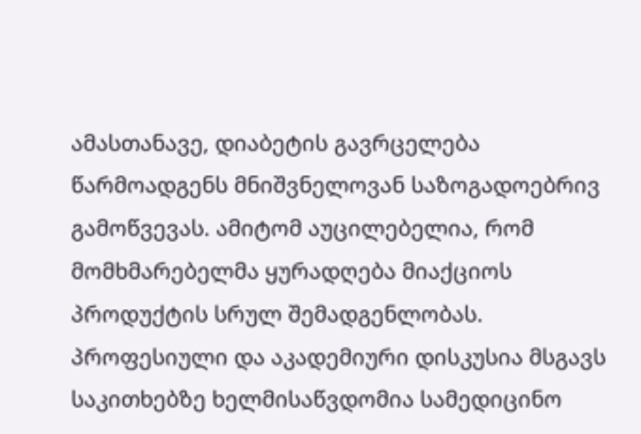ამასთანავე, დიაბეტის გავრცელება წარმოადგენს მნიშვნელოვან საზოგადოებრივ გამოწვევას. ამიტომ აუცილებელია, რომ მომხმარებელმა ყურადღება მიაქციოს პროდუქტის სრულ შემადგენლობას.
პროფესიული და აკადემიური დისკუსია მსგავს საკითხებზე ხელმისაწვდომია სამედიცინო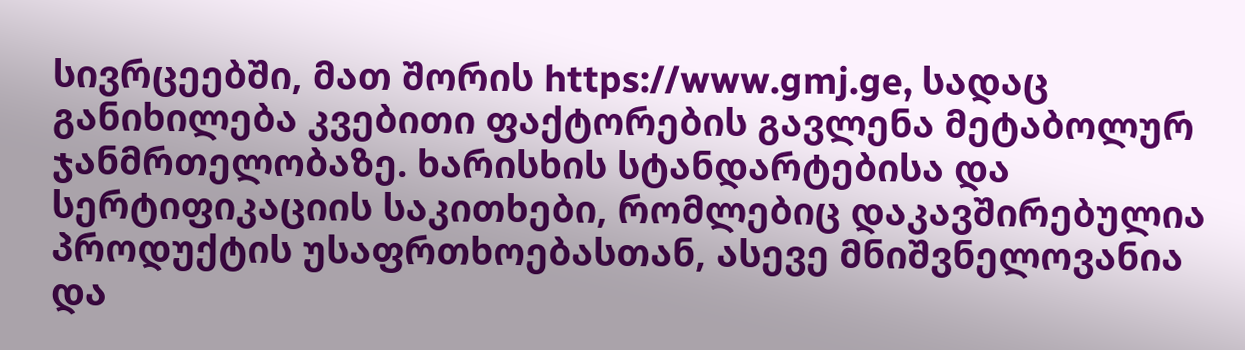სივრცეებში, მათ შორის https://www.gmj.ge, სადაც განიხილება კვებითი ფაქტორების გავლენა მეტაბოლურ ჯანმრთელობაზე. ხარისხის სტანდარტებისა და სერტიფიკაციის საკითხები, რომლებიც დაკავშირებულია პროდუქტის უსაფრთხოებასთან, ასევე მნიშვნელოვანია და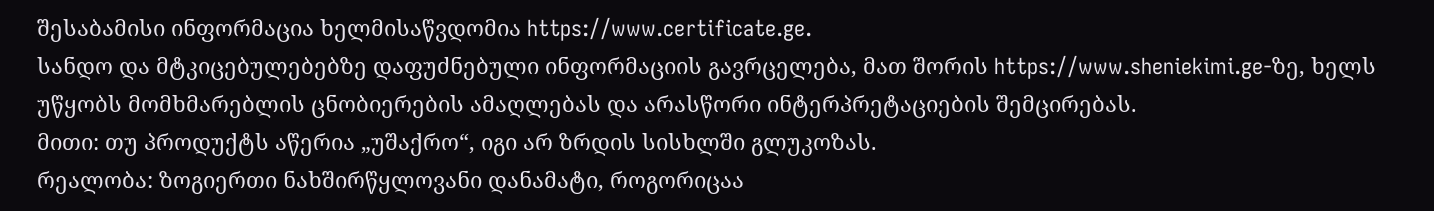შესაბამისი ინფორმაცია ხელმისაწვდომია https://www.certificate.ge.
სანდო და მტკიცებულებებზე დაფუძნებული ინფორმაციის გავრცელება, მათ შორის https://www.sheniekimi.ge-ზე, ხელს უწყობს მომხმარებლის ცნობიერების ამაღლებას და არასწორი ინტერპრეტაციების შემცირებას.
მითი: თუ პროდუქტს აწერია „უშაქრო“, იგი არ ზრდის სისხლში გლუკოზას.
რეალობა: ზოგიერთი ნახშირწყლოვანი დანამატი, როგორიცაა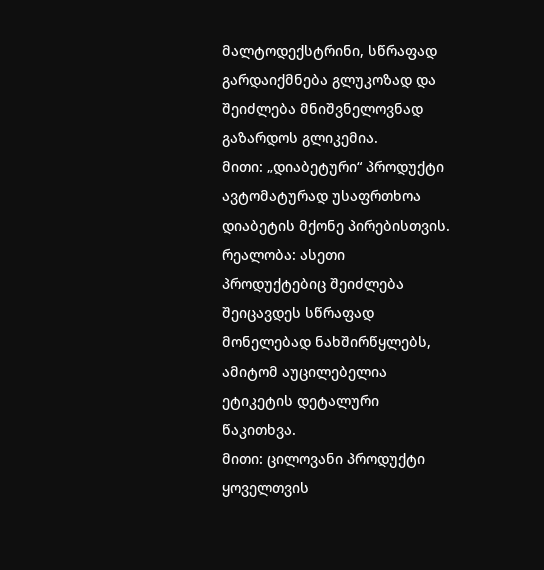მალტოდექსტრინი, სწრაფად გარდაიქმნება გლუკოზად და შეიძლება მნიშვნელოვნად გაზარდოს გლიკემია.
მითი: „დიაბეტური“ პროდუქტი ავტომატურად უსაფრთხოა დიაბეტის მქონე პირებისთვის.
რეალობა: ასეთი პროდუქტებიც შეიძლება შეიცავდეს სწრაფად მონელებად ნახშირწყლებს, ამიტომ აუცილებელია ეტიკეტის დეტალური წაკითხვა.
მითი: ცილოვანი პროდუქტი ყოველთვის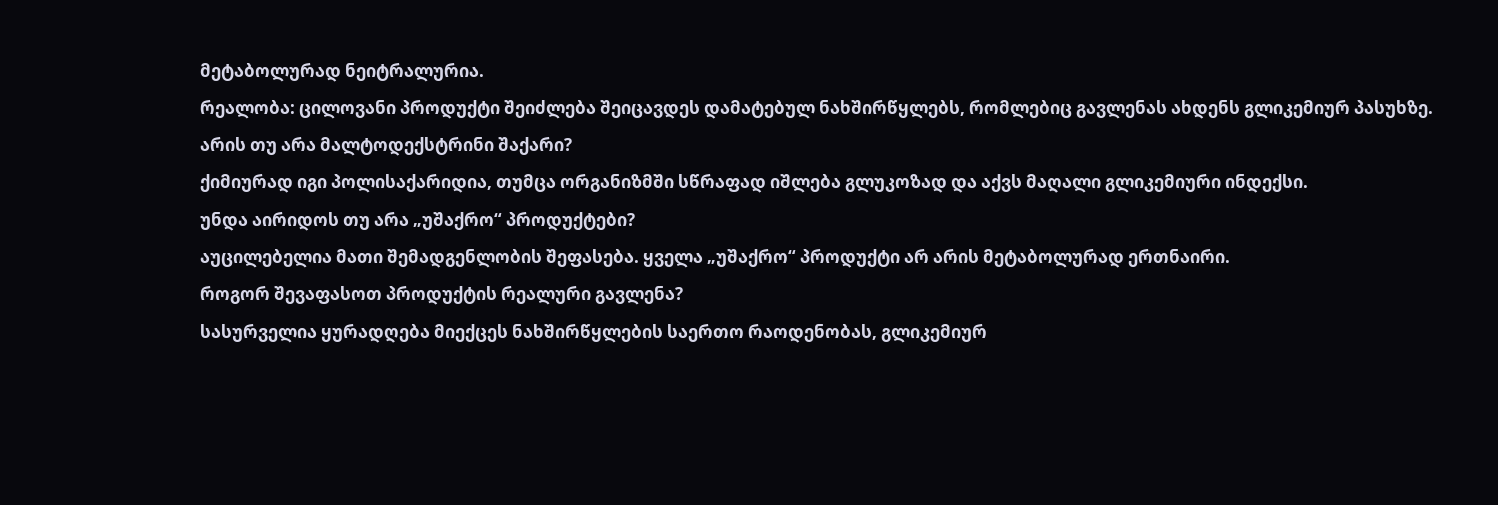მეტაბოლურად ნეიტრალურია.
რეალობა: ცილოვანი პროდუქტი შეიძლება შეიცავდეს დამატებულ ნახშირწყლებს, რომლებიც გავლენას ახდენს გლიკემიურ პასუხზე.
არის თუ არა მალტოდექსტრინი შაქარი?
ქიმიურად იგი პოლისაქარიდია, თუმცა ორგანიზმში სწრაფად იშლება გლუკოზად და აქვს მაღალი გლიკემიური ინდექსი.
უნდა აირიდოს თუ არა „უშაქრო“ პროდუქტები?
აუცილებელია მათი შემადგენლობის შეფასება. ყველა „უშაქრო“ პროდუქტი არ არის მეტაბოლურად ერთნაირი.
როგორ შევაფასოთ პროდუქტის რეალური გავლენა?
სასურველია ყურადღება მიექცეს ნახშირწყლების საერთო რაოდენობას, გლიკემიურ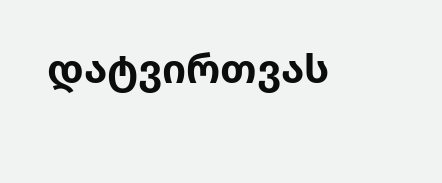დატვირთვას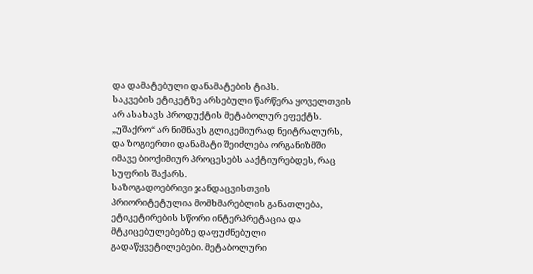და დამატებული დანამატების ტიპს.
საკვების ეტიკეტზე არსებული წარწერა ყოველთვის არ ასახავს პროდუქტის მეტაბოლურ ეფექტს. „უშაქრო“ არ ნიშნავს გლიკემიურად ნეიტრალურს, და ზოგიერთი დანამატი შეიძლება ორგანიზმში იმავე ბიოქიმიურ პროცესებს ააქტიურებდეს, რაც სუფრის შაქარს.
საზოგადოებრივი ჯანდაცვისთვის პრიორიტეტულია მომხმარებლის განათლება, ეტიკეტირების სწორი ინტერპრეტაცია და მტკიცებულებებზე დაფუძნებული გადაწყვეტილებები. მეტაბოლური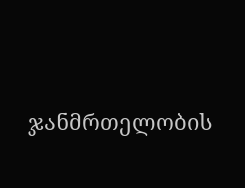ჯანმრთელობის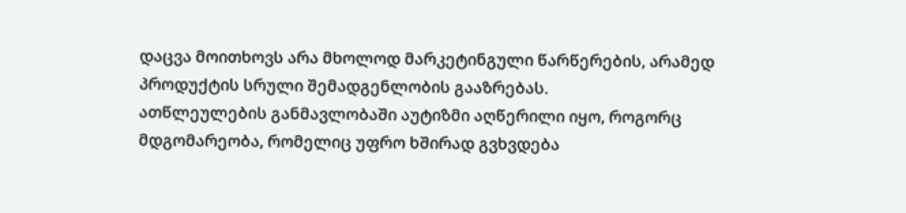დაცვა მოითხოვს არა მხოლოდ მარკეტინგული წარწერების, არამედ პროდუქტის სრული შემადგენლობის გააზრებას.
ათწლეულების განმავლობაში აუტიზმი აღწერილი იყო, როგორც მდგომარეობა, რომელიც უფრო ხშირად გვხვდება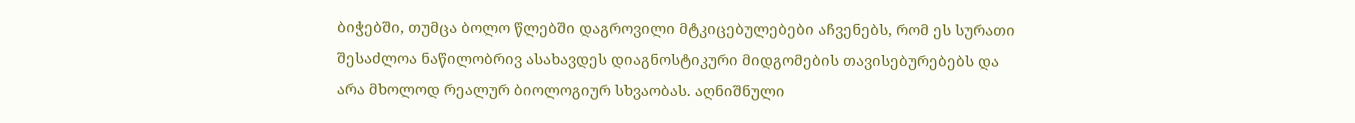ბიჭებში, თუმცა ბოლო წლებში დაგროვილი მტკიცებულებები აჩვენებს, რომ ეს სურათი შესაძლოა ნაწილობრივ ასახავდეს დიაგნოსტიკური მიდგომების თავისებურებებს და არა მხოლოდ რეალურ ბიოლოგიურ სხვაობას. აღნიშნული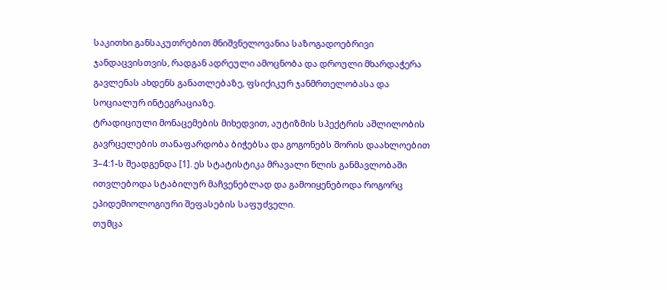საკითხი განსაკუთრებით მნიშვნელოვანია საზოგადოებრივი ჯანდაცვისთვის, რადგან ადრეული ამოცნობა და დროული მხარდაჭერა გავლენას ახდენს განათლებაზე, ფსიქიკურ ჯანმრთელობასა და სოციალურ ინტეგრაციაზე.
ტრადიციული მონაცემების მიხედვით, აუტიზმის სპექტრის აშლილობის გავრცელების თანაფარდობა ბიჭებსა და გოგონებს შორის დაახლოებით 3–4:1-ს შეადგენდა [1]. ეს სტატისტიკა მრავალი წლის განმავლობაში ითვლებოდა სტაბილურ მაჩვენებლად და გამოიყენებოდა როგორც ეპიდემიოლოგიური შეფასების საფუძველი.
თუმცა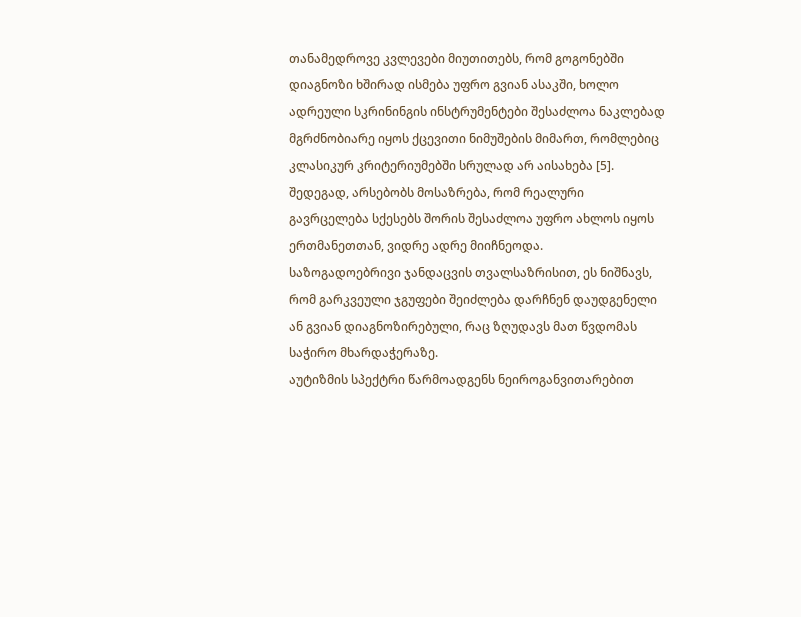თანამედროვე კვლევები მიუთითებს, რომ გოგონებში დიაგნოზი ხშირად ისმება უფრო გვიან ასაკში, ხოლო ადრეული სკრინინგის ინსტრუმენტები შესაძლოა ნაკლებად მგრძნობიარე იყოს ქცევითი ნიმუშების მიმართ, რომლებიც კლასიკურ კრიტერიუმებში სრულად არ აისახება [5]. შედეგად, არსებობს მოსაზრება, რომ რეალური გავრცელება სქესებს შორის შესაძლოა უფრო ახლოს იყოს ერთმანეთთან, ვიდრე ადრე მიიჩნეოდა.
საზოგადოებრივი ჯანდაცვის თვალსაზრისით, ეს ნიშნავს, რომ გარკვეული ჯგუფები შეიძლება დარჩნენ დაუდგენელი ან გვიან დიაგნოზირებული, რაც ზღუდავს მათ წვდომას საჭირო მხარდაჭერაზე.
აუტიზმის სპექტრი წარმოადგენს ნეიროგანვითარებით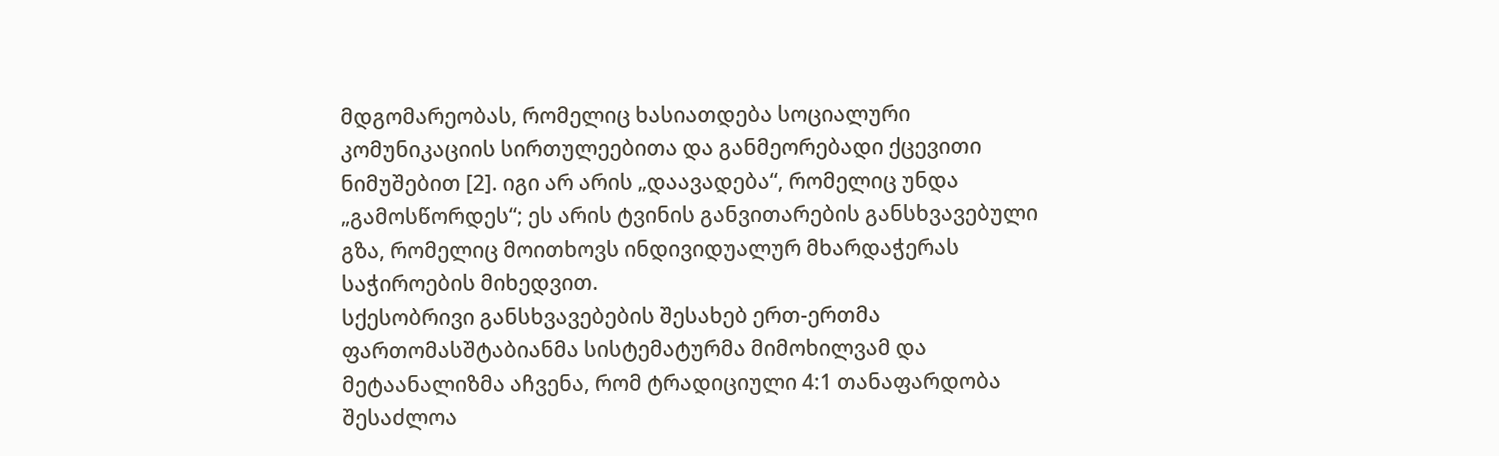მდგომარეობას, რომელიც ხასიათდება სოციალური კომუნიკაციის სირთულეებითა და განმეორებადი ქცევითი ნიმუშებით [2]. იგი არ არის „დაავადება“, რომელიც უნდა „გამოსწორდეს“; ეს არის ტვინის განვითარების განსხვავებული გზა, რომელიც მოითხოვს ინდივიდუალურ მხარდაჭერას საჭიროების მიხედვით.
სქესობრივი განსხვავებების შესახებ ერთ-ერთმა ფართომასშტაბიანმა სისტემატურმა მიმოხილვამ და მეტაანალიზმა აჩვენა, რომ ტრადიციული 4:1 თანაფარდობა შესაძლოა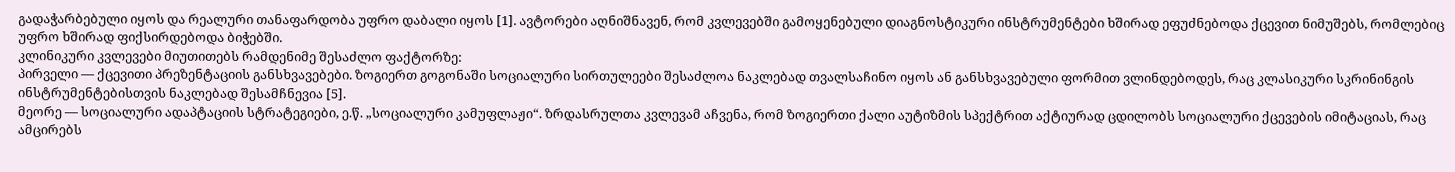გადაჭარბებული იყოს და რეალური თანაფარდობა უფრო დაბალი იყოს [1]. ავტორები აღნიშნავენ, რომ კვლევებში გამოყენებული დიაგნოსტიკური ინსტრუმენტები ხშირად ეფუძნებოდა ქცევით ნიმუშებს, რომლებიც უფრო ხშირად ფიქსირდებოდა ბიჭებში.
კლინიკური კვლევები მიუთითებს რამდენიმე შესაძლო ფაქტორზე:
პირველი — ქცევითი პრეზენტაციის განსხვავებები. ზოგიერთ გოგონაში სოციალური სირთულეები შესაძლოა ნაკლებად თვალსაჩინო იყოს ან განსხვავებული ფორმით ვლინდებოდეს, რაც კლასიკური სკრინინგის ინსტრუმენტებისთვის ნაკლებად შესამჩნევია [5].
მეორე — სოციალური ადაპტაციის სტრატეგიები, ე.წ. „სოციალური კამუფლაჟი“. ზრდასრულთა კვლევამ აჩვენა, რომ ზოგიერთი ქალი აუტიზმის სპექტრით აქტიურად ცდილობს სოციალური ქცევების იმიტაციას, რაც ამცირებს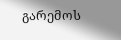გარემოს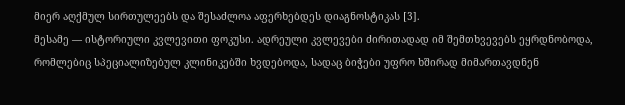მიერ აღქმულ სირთულეებს და შესაძლოა აფერხებდეს დიაგნოსტიკას [3].
მესამე — ისტორიული კვლევითი ფოკუსი. ადრეული კვლევები ძირითადად იმ შემთხვევებს ეყრდნობოდა, რომლებიც სპეციალიზებულ კლინიკებში ხვდებოდა, სადაც ბიჭები უფრო ხშირად მიმართავდნენ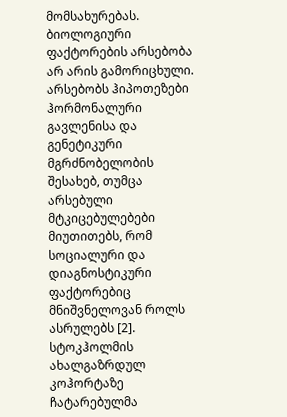მომსახურებას.
ბიოლოგიური ფაქტორების არსებობა არ არის გამორიცხული. არსებობს ჰიპოთეზები ჰორმონალური გავლენისა და გენეტიკური მგრძნობელობის შესახებ, თუმცა არსებული მტკიცებულებები მიუთითებს, რომ სოციალური და დიაგნოსტიკური ფაქტორებიც მნიშვნელოვან როლს ასრულებს [2].
სტოკჰოლმის ახალგაზრდულ კოჰორტაზე ჩატარებულმა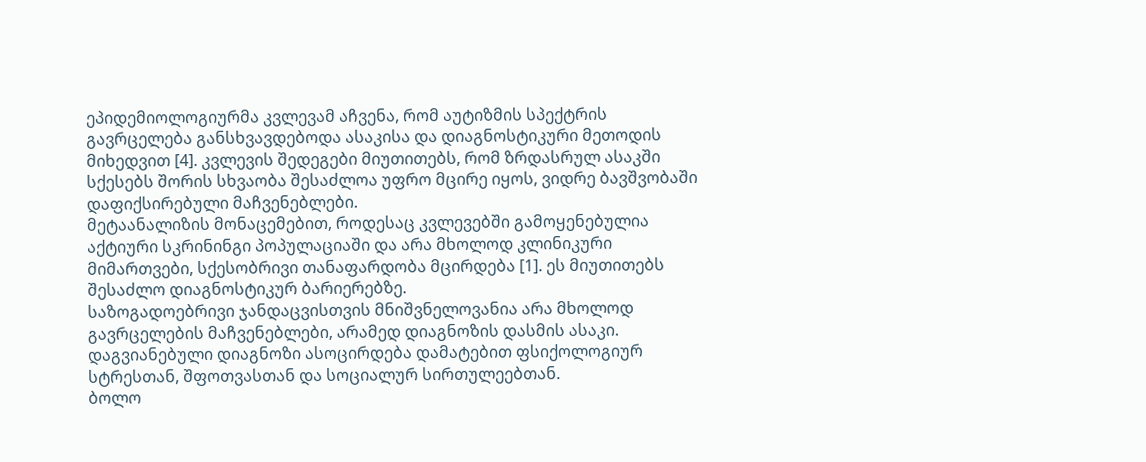ეპიდემიოლოგიურმა კვლევამ აჩვენა, რომ აუტიზმის სპექტრის გავრცელება განსხვავდებოდა ასაკისა და დიაგნოსტიკური მეთოდის მიხედვით [4]. კვლევის შედეგები მიუთითებს, რომ ზრდასრულ ასაკში სქესებს შორის სხვაობა შესაძლოა უფრო მცირე იყოს, ვიდრე ბავშვობაში დაფიქსირებული მაჩვენებლები.
მეტაანალიზის მონაცემებით, როდესაც კვლევებში გამოყენებულია აქტიური სკრინინგი პოპულაციაში და არა მხოლოდ კლინიკური მიმართვები, სქესობრივი თანაფარდობა მცირდება [1]. ეს მიუთითებს შესაძლო დიაგნოსტიკურ ბარიერებზე.
საზოგადოებრივი ჯანდაცვისთვის მნიშვნელოვანია არა მხოლოდ გავრცელების მაჩვენებლები, არამედ დიაგნოზის დასმის ასაკი. დაგვიანებული დიაგნოზი ასოცირდება დამატებით ფსიქოლოგიურ სტრესთან, შფოთვასთან და სოციალურ სირთულეებთან.
ბოლო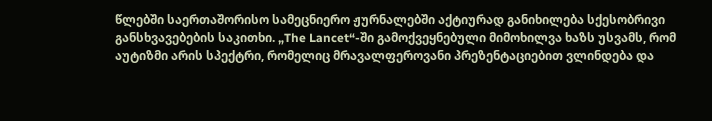წლებში საერთაშორისო სამეცნიერო ჟურნალებში აქტიურად განიხილება სქესობრივი განსხვავებების საკითხი. „The Lancet“-ში გამოქვეყნებული მიმოხილვა ხაზს უსვამს, რომ აუტიზმი არის სპექტრი, რომელიც მრავალფეროვანი პრეზენტაციებით ვლინდება და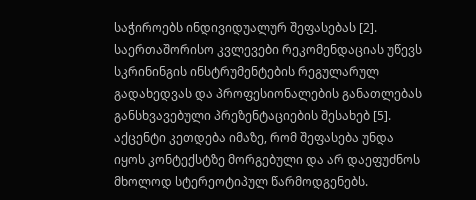საჭიროებს ინდივიდუალურ შეფასებას [2].
საერთაშორისო კვლევები რეკომენდაციას უწევს სკრინინგის ინსტრუმენტების რეგულარულ გადახედვას და პროფესიონალების განათლებას განსხვავებული პრეზენტაციების შესახებ [5]. აქცენტი კეთდება იმაზე, რომ შეფასება უნდა იყოს კონტექსტზე მორგებული და არ დაეფუძნოს მხოლოდ სტერეოტიპულ წარმოდგენებს.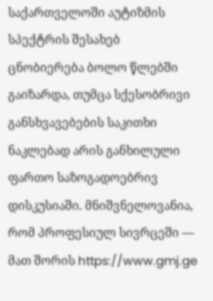საქართველოში აუტიზმის სპექტრის შესახებ ცნობიერება ბოლო წლებში გაიზარდა, თუმცა სქესობრივი განსხვავებების საკითხი ნაკლებად არის განხილული ფართო საზოგადოებრივ დისკუსიაში. მნიშვნელოვანია, რომ პროფესიულ სივრცეში — მათ შორის https://www.gmj.ge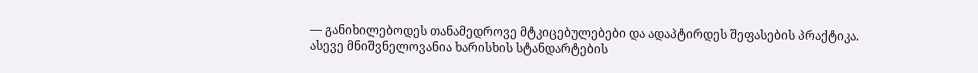— განიხილებოდეს თანამედროვე მტკიცებულებები და ადაპტირდეს შეფასების პრაქტიკა.
ასევე მნიშვნელოვანია ხარისხის სტანდარტების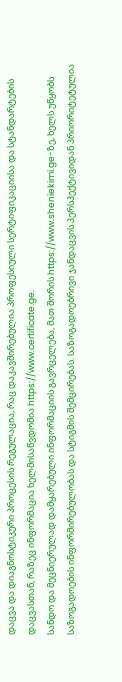დაცვა და დიაგნოსტიკური პროცესის რეგულაცია, რაც დაკავშირებულია პროფესიული სერტიფიკაციისა და სტანდარტების დაცვასთან, რაზეც ინფორმაცია ხელმისაწვდომია https://www.certificate.ge.
სანდო და მეცნიერულად დამყარებული ინფორმაციის გავრცელება, მათ შორის https://www.sheniekimi.ge-ზე, ხელს უწყობს საზოგადოების ინფორმირებულობას და სტიგმის შემცირებას. საზოგადოებრივი ჯანდაცვის პერსპექტივიდან პრიორიტეტულია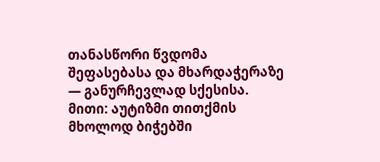თანასწორი წვდომა შეფასებასა და მხარდაჭერაზე — განურჩევლად სქესისა.
მითი: აუტიზმი თითქმის მხოლოდ ბიჭებში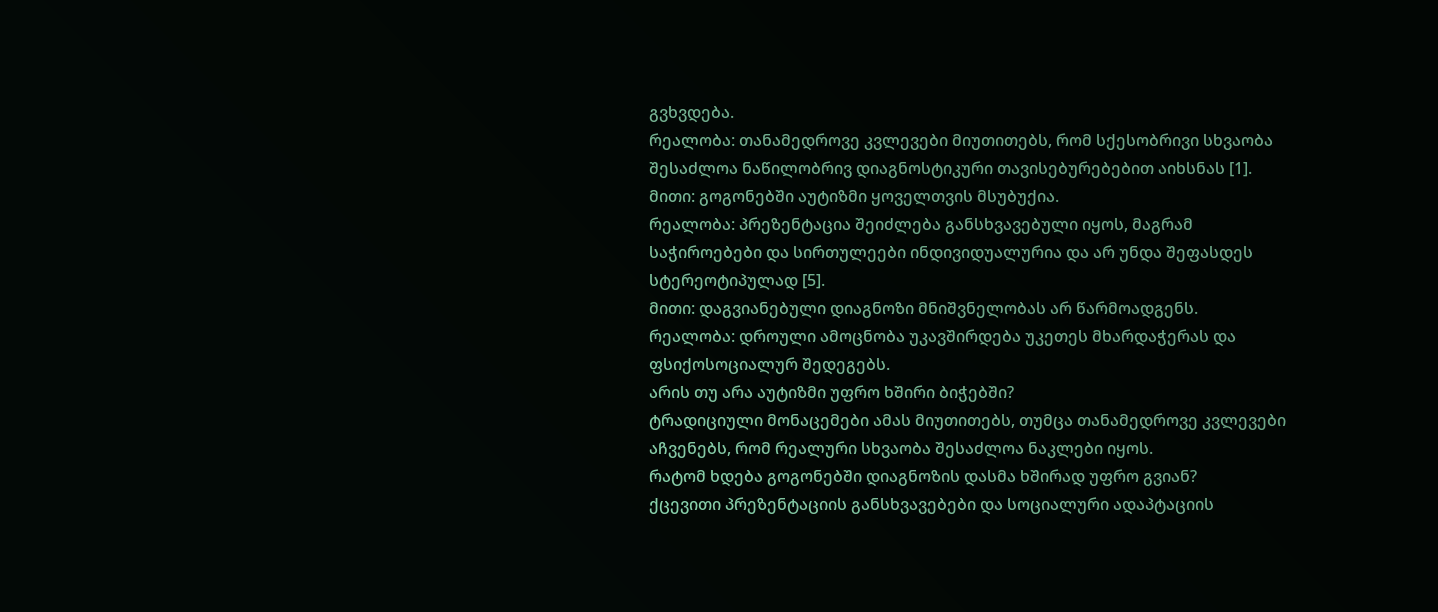გვხვდება.
რეალობა: თანამედროვე კვლევები მიუთითებს, რომ სქესობრივი სხვაობა შესაძლოა ნაწილობრივ დიაგნოსტიკური თავისებურებებით აიხსნას [1].
მითი: გოგონებში აუტიზმი ყოველთვის მსუბუქია.
რეალობა: პრეზენტაცია შეიძლება განსხვავებული იყოს, მაგრამ საჭიროებები და სირთულეები ინდივიდუალურია და არ უნდა შეფასდეს სტერეოტიპულად [5].
მითი: დაგვიანებული დიაგნოზი მნიშვნელობას არ წარმოადგენს.
რეალობა: დროული ამოცნობა უკავშირდება უკეთეს მხარდაჭერას და ფსიქოსოციალურ შედეგებს.
არის თუ არა აუტიზმი უფრო ხშირი ბიჭებში?
ტრადიციული მონაცემები ამას მიუთითებს, თუმცა თანამედროვე კვლევები აჩვენებს, რომ რეალური სხვაობა შესაძლოა ნაკლები იყოს.
რატომ ხდება გოგონებში დიაგნოზის დასმა ხშირად უფრო გვიან?
ქცევითი პრეზენტაციის განსხვავებები და სოციალური ადაპტაციის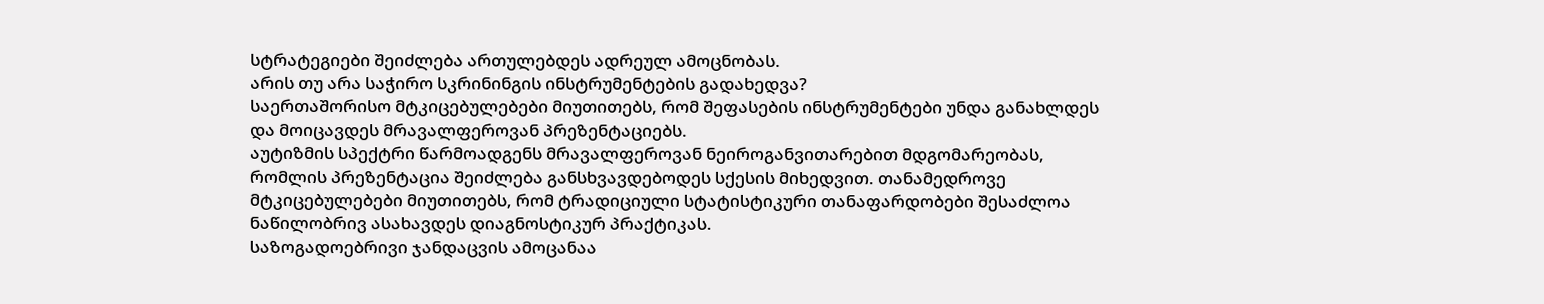სტრატეგიები შეიძლება ართულებდეს ადრეულ ამოცნობას.
არის თუ არა საჭირო სკრინინგის ინსტრუმენტების გადახედვა?
საერთაშორისო მტკიცებულებები მიუთითებს, რომ შეფასების ინსტრუმენტები უნდა განახლდეს და მოიცავდეს მრავალფეროვან პრეზენტაციებს.
აუტიზმის სპექტრი წარმოადგენს მრავალფეროვან ნეიროგანვითარებით მდგომარეობას, რომლის პრეზენტაცია შეიძლება განსხვავდებოდეს სქესის მიხედვით. თანამედროვე მტკიცებულებები მიუთითებს, რომ ტრადიციული სტატისტიკური თანაფარდობები შესაძლოა ნაწილობრივ ასახავდეს დიაგნოსტიკურ პრაქტიკას.
საზოგადოებრივი ჯანდაცვის ამოცანაა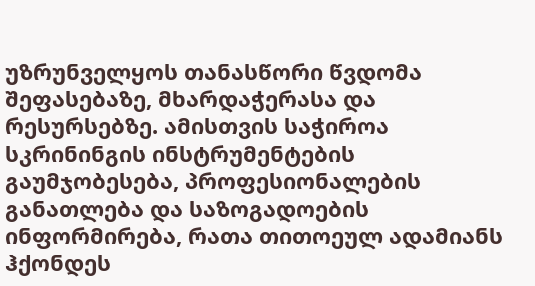უზრუნველყოს თანასწორი წვდომა შეფასებაზე, მხარდაჭერასა და რესურსებზე. ამისთვის საჭიროა სკრინინგის ინსტრუმენტების გაუმჯობესება, პროფესიონალების განათლება და საზოგადოების ინფორმირება, რათა თითოეულ ადამიანს ჰქონდეს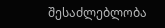შესაძლებლობა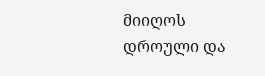მიიღოს დროული და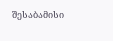შესაბამისი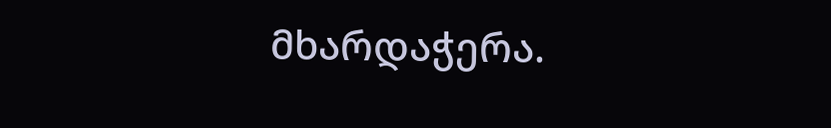მხარდაჭერა.